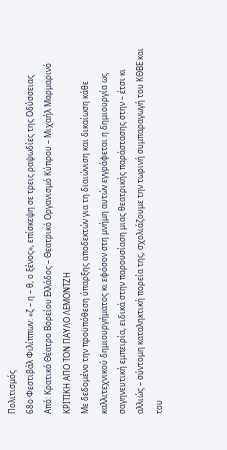Πολιτισμός
68ο Φεστιβάλ Φιλίππων: «ζ – η – θ, ο ξένος», επίσκεψη σε τρεις ραψωδίες της Οδύσσειας
Από: Κρατικό Θέατρο Βορείου Ελλάδος – Θεατρικό Οργανισμό Κύπρου – Μιχαήλ Μαρμαρινό
ΚΡΙΤΙΚΗ ΑΠΟ ΤΟΝ ΠΑΥΛΟ ΛΕΜΟΝΤΖΗ
Με δεδομένο την προϋπόθεση ύπαρξης αποδεκτών για τη διαιώνιση και δικαίωση κάθε καλλιτεχνικού δημιουργήματος κι εφόσον στη μνήμη αυτών εγγράφεται η δημιουργία ως σαγηνευτική εμπειρία, ειδικά στην παρουσίαση μιας θεατρικής παράστασης στην – έτσι κι αλλιώς – σύντομη καταληκτική πορεία της, σχολιάζουμε την τωρινή συμπαραγωγή του ΚΘΒΕ και του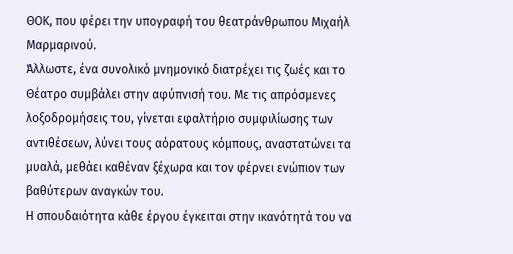ΘΟΚ, που φέρει την υπογραφή του θεατράνθρωπου Μιχαήλ Μαρμαρινού.
Άλλωστε, ένα συνολικό μνημονικό διατρέχει τις ζωές και το Θέατρο συμβάλει στην αφύπνισή του. Με τις απρόσμενες λοξοδρομήσεις του, γίνεται εφαλτήριο συμφιλίωσης των αντιθέσεων, λύνει τους αόρατους κόμπους, αναστατώνει τα μυαλά, μεθάει καθέναν ξέχωρα και τον φέρνει ενώπιον των βαθύτερων αναγκών του.
Η σπουδαιότητα κάθε έργου έγκειται στην ικανότητά του να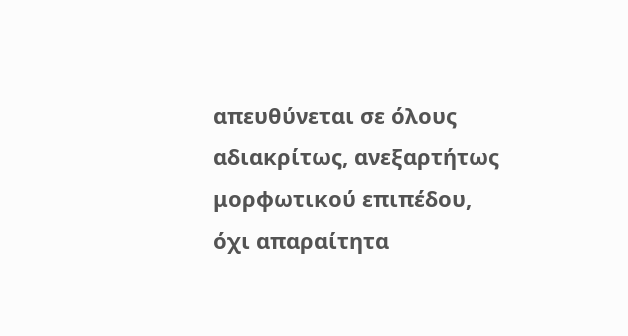απευθύνεται σε όλους αδιακρίτως, ανεξαρτήτως μορφωτικού επιπέδου, όχι απαραίτητα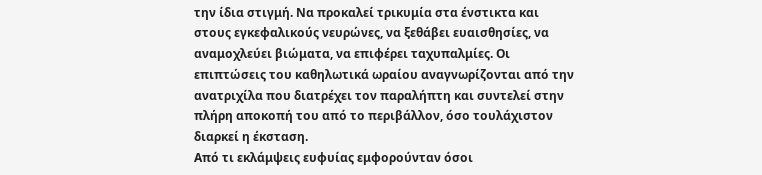την ίδια στιγμή. Να προκαλεί τρικυμία στα ένστικτα και στους εγκεφαλικούς νευρώνες, να ξεθάβει ευαισθησίες, να αναμοχλεύει βιώματα, να επιφέρει ταχυπαλμίες. Οι επιπτώσεις του καθηλωτικά ωραίου αναγνωρίζονται από την ανατριχίλα που διατρέχει τον παραλήπτη και συντελεί στην πλήρη αποκοπή του από το περιβάλλον, όσο τουλάχιστον διαρκεί η έκσταση.
Από τι εκλάμψεις ευφυίας εμφορούνταν όσοι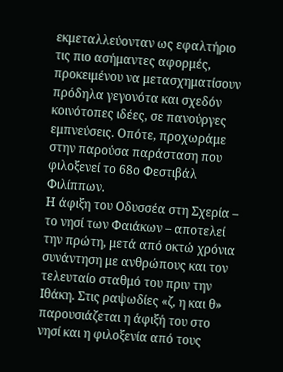εκμεταλλεύονταν ως εφαλτήριο τις πιο ασήμαντες αφορμές, προκειμένου να μετασχηματίσουν πρόδηλα γεγονότα και σχεδόν κοινότοπες ιδέες, σε πανούργες εμπνεύσεις. Οπότε, προχωράμε στην παρούσα παράσταση που φιλοξενεί το 68ο Φεστιβάλ Φιλίππων.
Η άφιξη του Οδυσσέα στη Σχερία – το νησί των Φαιάκων – αποτελεί την πρώτη, μετά από οκτώ χρόνια συνάντηση με ανθρώπους και τον τελευταίο σταθμό του πριν την Ιθάκη. Στις ραψωδίες «ζ, η και θ» παρουσιάζεται η άφιξή του στο νησί και η φιλοξενία από τους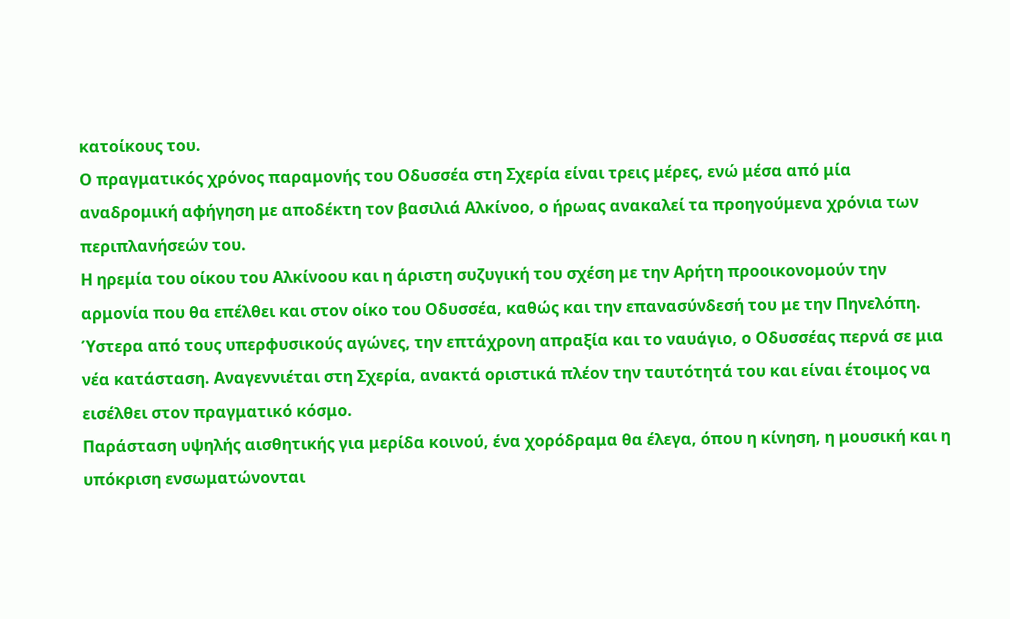κατοίκους του.
Ο πραγματικός χρόνος παραμονής του Οδυσσέα στη Σχερία είναι τρεις μέρες, ενώ μέσα από μία αναδρομική αφήγηση με αποδέκτη τον βασιλιά Αλκίνοο, ο ήρωας ανακαλεί τα προηγούμενα χρόνια των περιπλανήσεών του.
Η ηρεμία του οίκου του Αλκίνοου και η άριστη συζυγική του σχέση με την Αρήτη προοικονομούν την αρμονία που θα επέλθει και στον οίκο του Οδυσσέα, καθώς και την επανασύνδεσή του με την Πηνελόπη. Ύστερα από τους υπερφυσικούς αγώνες, την επτάχρονη απραξία και το ναυάγιο, ο Οδυσσέας περνά σε μια νέα κατάσταση. Αναγεννιέται στη Σχερία, ανακτά οριστικά πλέον την ταυτότητά του και είναι έτοιμος να εισέλθει στον πραγματικό κόσμο.
Παράσταση υψηλής αισθητικής για μερίδα κοινού, ένα χορόδραμα θα έλεγα, όπου η κίνηση, η μουσική και η υπόκριση ενσωματώνονται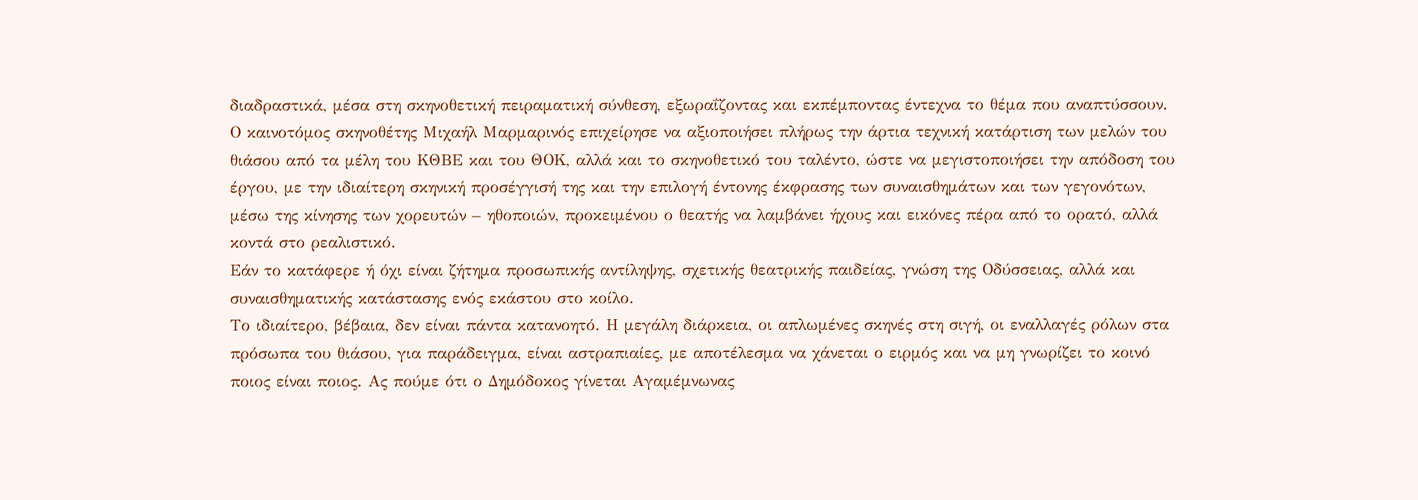διαδραστικά, μέσα στη σκηνοθετική πειραματική σύνθεση, εξωραΐζοντας και εκπέμποντας έντεχνα το θέμα που αναπτύσσουν.
Ο καινοτόμος σκηνοθέτης Μιχαήλ Μαρμαρινός επιχείρησε να αξιοποιήσει πλήρως την άρτια τεχνική κατάρτιση των μελών του θιάσου από τα μέλη του ΚΘΒΕ και του ΘΟΚ, αλλά και το σκηνοθετικό του ταλέντο, ώστε να μεγιστοποιήσει την απόδοση του έργου, με την ιδιαίτερη σκηνική προσέγγισή της και την επιλογή έντονης έκφρασης των συναισθημάτων και των γεγονότων, μέσω της κίνησης των χορευτών – ηθοποιών, προκειμένου ο θεατής να λαμβάνει ήχους και εικόνες πέρα από το ορατό, αλλά κοντά στο ρεαλιστικό.
Εάν το κατάφερε ή όχι είναι ζήτημα προσωπικής αντίληψης, σχετικής θεατρικής παιδείας, γνώση της Οδύσσειας, αλλά και συναισθηματικής κατάστασης ενός εκάστου στο κοίλο.
Το ιδιαίτερο, βέβαια, δεν είναι πάντα κατανοητό. Η μεγάλη διάρκεια, οι απλωμένες σκηνές στη σιγή, οι εναλλαγές ρόλων στα πρόσωπα του θιάσου, για παράδειγμα, είναι αστραπιαίες, με αποτέλεσμα να χάνεται ο ειρμός και να μη γνωρίζει το κοινό ποιος είναι ποιος. Ας πούμε ότι ο Δημόδοκος γίνεται Αγαμέμνωνας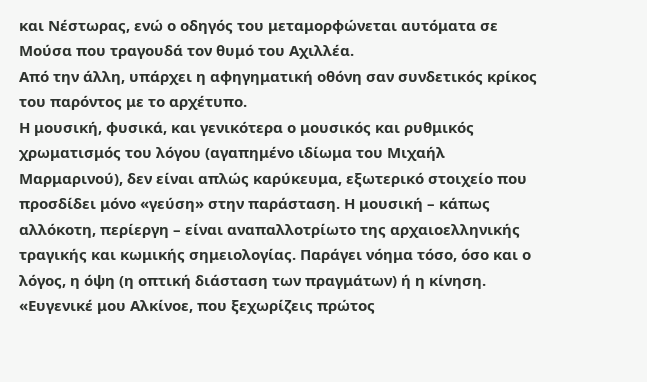και Νέστωρας, ενώ ο οδηγός του μεταμορφώνεται αυτόματα σε Μούσα που τραγουδά τον θυμό του Αχιλλέα.
Από την άλλη, υπάρχει η αφηγηματική οθόνη σαν συνδετικός κρίκος του παρόντος με το αρχέτυπο.
Η μουσική, φυσικά, και γενικότερα ο μουσικός και ρυθμικός χρωματισμός του λόγου (αγαπημένο ιδίωμα του Μιχαήλ Μαρμαρινού), δεν είναι απλώς καρύκευμα, εξωτερικό στοιχείο που προσδίδει μόνο «γεύση» στην παράσταση. Η μουσική – κάπως αλλόκοτη, περίεργη – είναι αναπαλλοτρίωτο της αρχαιοελληνικής τραγικής και κωμικής σημειολογίας. Παράγει νόημα τόσο, όσο και ο λόγος, η όψη (η οπτική διάσταση των πραγμάτων) ή η κίνηση. «Ευγενικέ μου Αλκίνοε, που ξεχωρίζεις πρώτος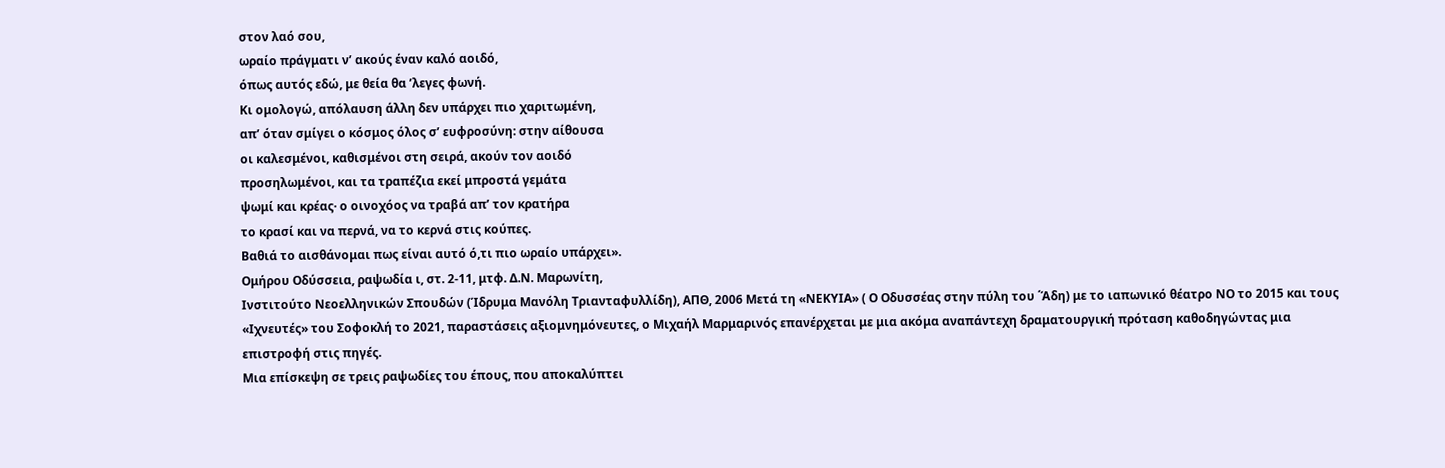στον λαό σου,
ωραίο πράγματι ν’ ακούς έναν καλό αοιδό,
όπως αυτός εδώ, με θεία θα ’λεγες φωνή.
Κι ομολογώ, απόλαυση άλλη δεν υπάρχει πιο χαριτωμένη,
απ’ όταν σμίγει ο κόσμος όλος σ’ ευφροσύνη: στην αίθουσα
οι καλεσμένοι, καθισμένοι στη σειρά, ακούν τον αοιδό
προσηλωμένοι, και τα τραπέζια εκεί μπροστά γεμάτα
ψωμί και κρέας· ο οινοχόος να τραβά απ’ τον κρατήρα
το κρασί και να περνά, να το κερνά στις κούπες.
Βαθιά το αισθάνομαι πως είναι αυτό ό,τι πιο ωραίο υπάρχει».
Ομήρου Οδύσσεια, ραψωδία ι, στ. 2-11, μτφ. Δ.Ν. Μαρωνίτη,
Ινστιτούτο Νεοελληνικών Σπουδών (Ίδρυμα Μανόλη Τριανταφυλλίδη), ΑΠΘ, 2006 Μετά τη «ΝΕΚΥΙΑ» ( Ο Οδυσσέας στην πύλη του ΄Άδη) με το ιαπωνικό θέατρο ΝΟ το 2015 και τους «Ιχνευτές» του Σοφοκλή το 2021, παραστάσεις αξιομνημόνευτες, ο Μιχαήλ Μαρμαρινός επανέρχεται με μια ακόμα αναπάντεχη δραματουργική πρόταση καθοδηγώντας μια επιστροφή στις πηγές.
Μια επίσκεψη σε τρεις ραψωδίες του έπους, που αποκαλύπτει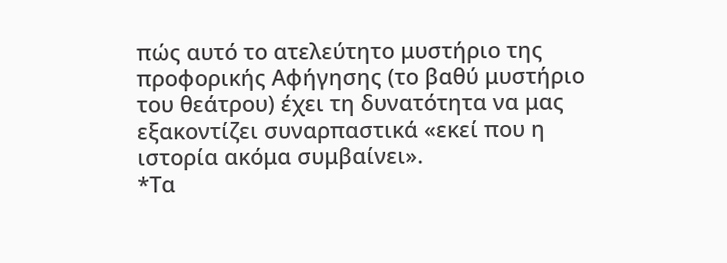πώς αυτό το ατελεύτητο μυστήριο της προφορικής Αφήγησης (το βαθύ μυστήριο του θεάτρου) έχει τη δυνατότητα να μας εξακοντίζει συναρπαστικά «εκεί που η ιστορία ακόμα συμβαίνει».
*Τα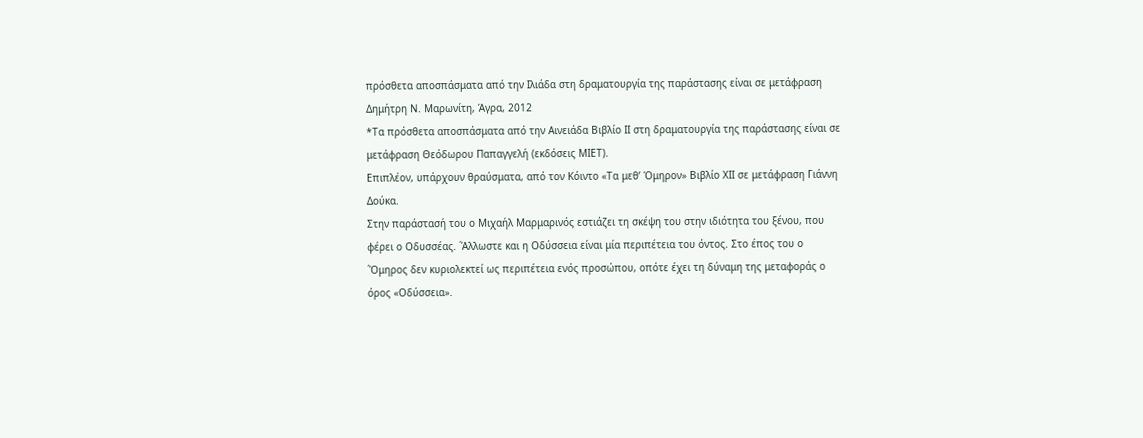πρόσθετα αποσπάσματα από την Ιλιάδα στη δραματουργία της παράστασης είναι σε μετάφραση Δημήτρη Ν. Μαρωνίτη, Άγρα, 2012
*Τα πρόσθετα αποσπάσματα από την Αινειάδα Βιβλίο ΙΙ στη δραματουργία της παράστασης είναι σε μετάφραση Θεόδωρου Παπαγγελή (εκδόσεις ΜΙΕΤ).
Επιπλέον, υπάρχουν θραύσματα, από τον Κόιντο «Τα μεθ’ Όμηρον» Βιβλίο ΧΙΙ σε μετάφραση Γιάννη Δούκα.
Στην παράστασή του ο Μιχαήλ Μαρμαρινός εστιάζει τη σκέψη του στην ιδιότητα του ξένου, που φέρει ο Οδυσσέας. ΄Άλλωστε και η Οδύσσεια είναι μία περιπέτεια του όντος. Στο έπος του ο ΄Όμηρος δεν κυριολεκτεί ως περιπέτεια ενός προσώπου, οπότε έχει τη δύναμη της μεταφοράς ο όρος «Οδύσσεια».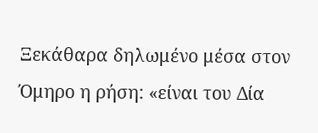Ξεκάθαρα δηλωμένο μέσα στον Όμηρο η ρήση: «είναι του Δία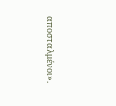αποσταλμένοι».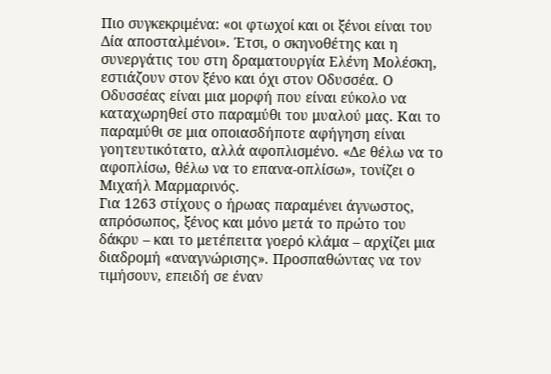Πιο συγκεκριμένα: «οι φτωχοί και οι ξένοι είναι του Δία αποσταλμένοι». Έτσι, ο σκηνοθέτης και η συνεργάτις του στη δραματουργία Ελένη Μολέσκη, εστιάζουν στον ξένο και όχι στον Οδυσσέα. Ο Οδυσσέας είναι μια μορφή που είναι εύκολο να καταχωρηθεί στο παραμύθι του μυαλού μας. Και το παραμύθι σε μια οποιασδήποτε αφήγηση είναι γοητευτικότατο, αλλά αφοπλισμένο. «Δε θέλω να το αφοπλίσω, θέλω να το επανα-οπλίσω», τονίζει ο Μιχαήλ Μαρμαρινός.
Για 1263 στίχους ο ήρωας παραμένει άγνωστος, απρόσωπος, ξένος και μόνο μετά το πρώτο του δάκρυ – και το μετέπειτα γοερό κλάμα – αρχίζει μια διαδρομή «αναγνώρισης». Προσπαθώντας να τον τιμήσουν, επειδή σε έναν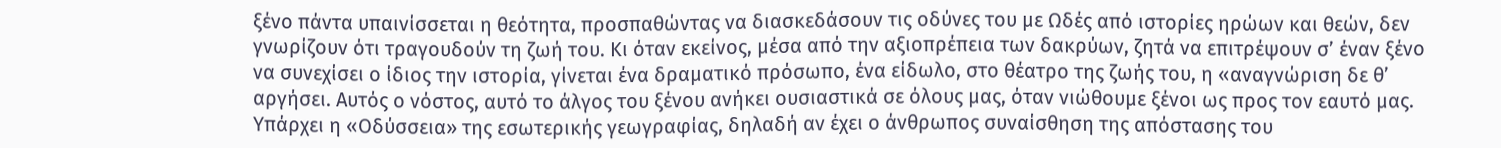ξένο πάντα υπαινίσσεται η θεότητα, προσπαθώντας να διασκεδάσουν τις οδύνες του με Ωδές από ιστορίες ηρώων και θεών, δεν γνωρίζουν ότι τραγουδούν τη ζωή του. Κι όταν εκείνος, μέσα από την αξιοπρέπεια των δακρύων, ζητά να επιτρέψουν σ’ έναν ξένο να συνεχίσει ο ίδιος την ιστορία, γίνεται ένα δραματικό πρόσωπο, ένα είδωλο, στο θέατρο της ζωής του, η «αναγνώριση δε θ’ αργήσει. Αυτός ο νόστος, αυτό το άλγος του ξένου ανήκει ουσιαστικά σε όλους μας, όταν νιώθουμε ξένοι ως προς τον εαυτό μας. Υπάρχει η «Οδύσσεια» της εσωτερικής γεωγραφίας, δηλαδή αν έχει ο άνθρωπος συναίσθηση της απόστασης του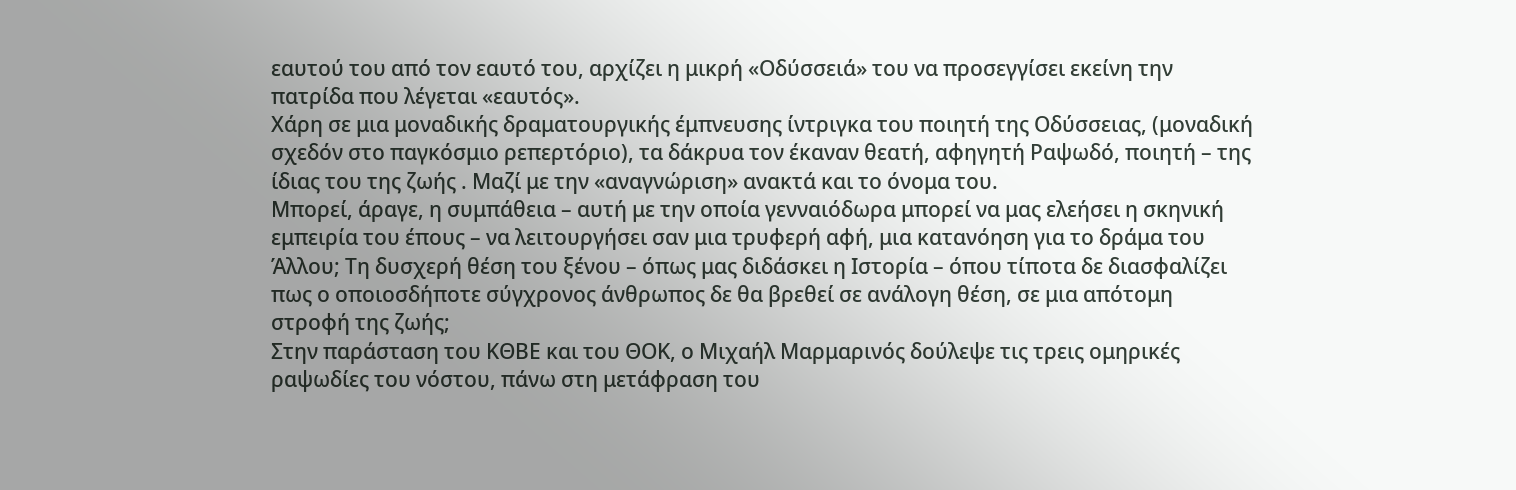εαυτού του από τον εαυτό του, αρχίζει η μικρή «Οδύσσειά» του να προσεγγίσει εκείνη την πατρίδα που λέγεται «εαυτός».
Χάρη σε μια μοναδικής δραματουργικής έμπνευσης ίντριγκα του ποιητή της Οδύσσειας, (μοναδική σχεδόν στο παγκόσμιο ρεπερτόριο), τα δάκρυα τον έκαναν θεατή, αφηγητή Ραψωδό, ποιητή – της ίδιας του της ζωής . Μαζί με την «αναγνώριση» ανακτά και το όνομα του.
Μπορεί, άραγε, η συμπάθεια – αυτή με την οποία γενναιόδωρα μπορεί να μας ελεήσει η σκηνική εμπειρία του έπους – να λειτουργήσει σαν μια τρυφερή αφή, μια κατανόηση για το δράμα του Άλλου; Τη δυσχερή θέση του ξένου – όπως μας διδάσκει η Ιστορία – όπου τίποτα δε διασφαλίζει πως ο οποιοσδήποτε σύγχρονος άνθρωπος δε θα βρεθεί σε ανάλογη θέση, σε μια απότομη στροφή της ζωής;
Στην παράσταση του ΚΘΒΕ και του ΘΟΚ, ο Μιχαήλ Μαρμαρινός δούλεψε τις τρεις ομηρικές ραψωδίες του νόστου, πάνω στη μετάφραση του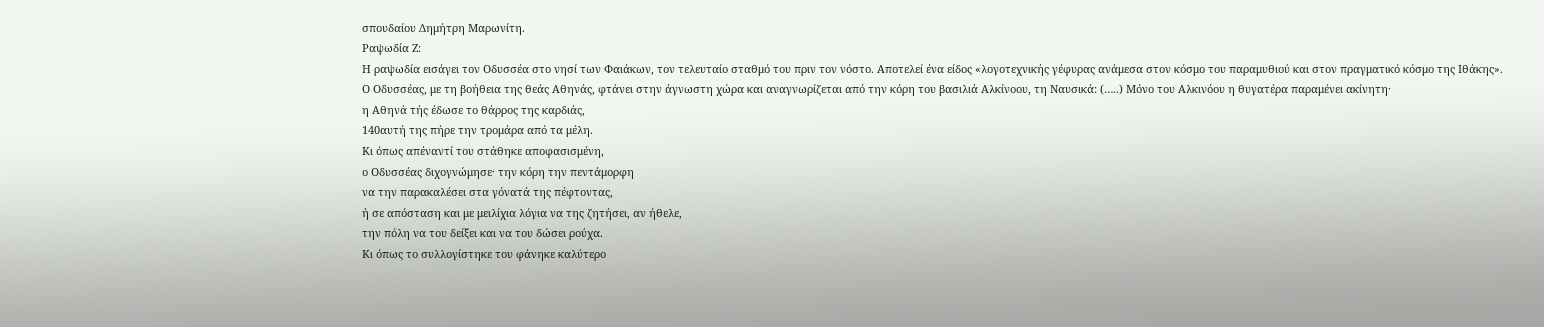σπουδαίου Δημήτρη Μαρωνίτη.
Ραψωδία Ζ:
Η ραψωδία εισάγει τον Οδυσσέα στο νησί των Φαιάκων, τον τελευταίο σταθμό του πριν τον νόστο. Αποτελεί ένα είδος «λογοτεχνικής γέφυρας ανάμεσα στον κόσμο του παραμυθιού και στον πραγματικό κόσμο της Ιθάκης». Ο Οδυσσέας, με τη βοήθεια της θεάς Αθηνάς, φτάνει στην άγνωστη χώρα και αναγνωρίζεται από την κόρη του βασιλιά Αλκίνοου, τη Ναυσικά: (…..) Μόνο του Αλκινόου η θυγατέρα παραμένει ακίνητη·
η Αθηνά τής έδωσε το θάρρος της καρδιάς,
140αυτή της πήρε την τρομάρα από τα μέλη.
Κι όπως απέναντί του στάθηκε αποφασισμένη,
ο Οδυσσέας διχογνώμησε· την κόρη την πεντάμορφη
να την παρακαλέσει στα γόνατά της πέφτοντας,
ή σε απόσταση και με μειλίχια λόγια να της ζητήσει, αν ήθελε,
την πόλη να του δείξει και να του δώσει ρούχα.
Κι όπως το συλλογίστηκε του φάνηκε καλύτερο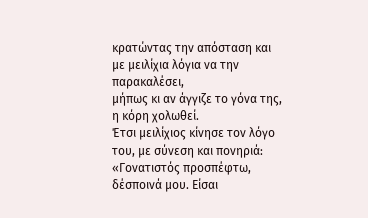κρατώντας την απόσταση και με μειλίχια λόγια να την παρακαλέσει,
μήπως κι αν άγγιζε το γόνα της, η κόρη χολωθεί.
Έτσι μειλίχιος κίνησε τον λόγο του, με σύνεση και πονηριά:
«Γονατιστός προσπέφτω, δέσποινά μου. Είσαι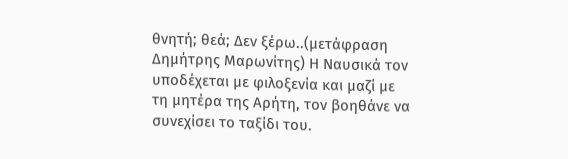θνητή; θεά; Δεν ξέρω..(μετάφραση Δημήτρης Μαρωνίτης) Η Ναυσικά τον υποδέχεται με φιλοξενία και μαζί με τη μητέρα της Αρήτη, τον βοηθάνε να συνεχίσει το ταξίδι του.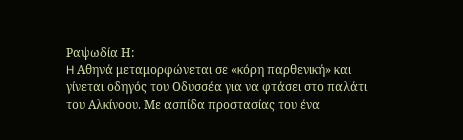Ραψωδία Η:
H Αθηνά μεταμορφώνεται σε «κόρη παρθενική» και γίνεται οδηγός του Οδυσσέα για να φτάσει στο παλάτι του Αλκίνοου. Με ασπίδα προστασίας του ένα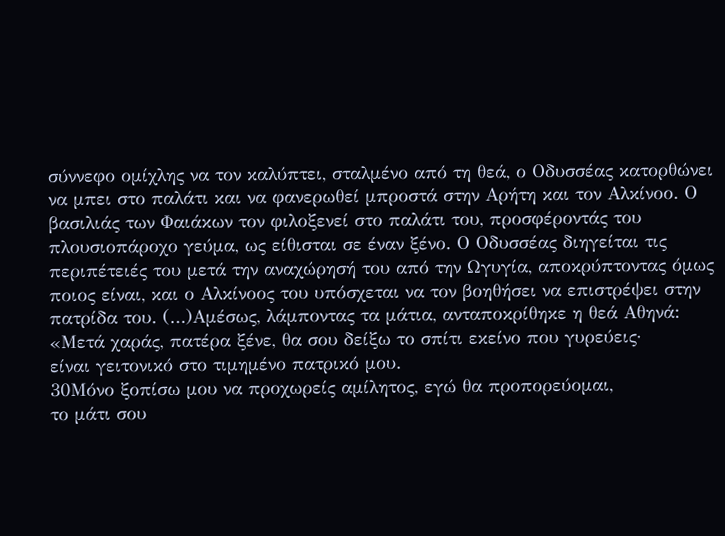σύννεφο ομίχλης να τον καλύπτει, σταλμένο από τη θεά, ο Οδυσσέας κατορθώνει να μπει στο παλάτι και να φανερωθεί μπροστά στην Αρήτη και τον Αλκίνοο. Ο βασιλιάς των Φαιάκων τον φιλοξενεί στο παλάτι του, προσφέροντάς του πλουσιοπάροχο γεύμα, ως είθισται σε έναν ξένο. Ο Οδυσσέας διηγείται τις περιπέτειές του μετά την αναχώρησή του από την Ωγυγία, αποκρύπτοντας όμως ποιος είναι, και ο Αλκίνοος του υπόσχεται να τον βοηθήσει να επιστρέψει στην πατρίδα του. (…)Αμέσως, λάμποντας τα μάτια, ανταποκρίθηκε η θεά Αθηνά:
«Μετά χαράς, πατέρα ξένε, θα σου δείξω το σπίτι εκείνο που γυρεύεις·
είναι γειτονικό στο τιμημένο πατρικό μου.
30Μόνο ξοπίσω μου να προχωρείς αμίλητος, εγώ θα προπορεύομαι,
το μάτι σου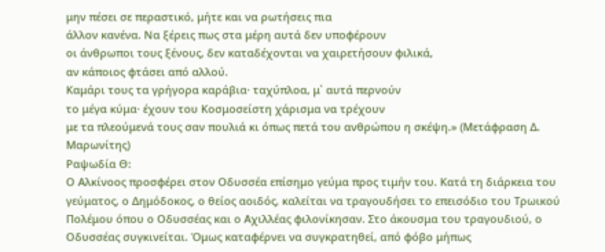μην πέσει σε περαστικό, μήτε και να ρωτήσεις πια
άλλον κανένα. Να ξέρεις πως στα μέρη αυτά δεν υποφέρουν
οι άνθρωποι τους ξένους, δεν καταδέχονται να χαιρετήσουν φιλικά,
αν κάποιος φτάσει από αλλού.
Καμάρι τους τα γρήγορα καράβια· ταχύπλοα, μ᾽ αυτά περνούν
το μέγα κύμα· έχουν του Κοσμοσείστη χάρισμα να τρέχουν
με τα πλεούμενά τους σαν πουλιά κι όπως πετά του ανθρώπου η σκέψη.» (Μετάφραση Δ. Μαρωνίτης)
Ραψωδία Θ:
Ο Αλκίνοος προσφέρει στον Οδυσσέα επίσημο γεύμα προς τιμήν του. Κατά τη διάρκεια του γεύματος, ο Δημόδοκος, ο θείος αοιδός, καλείται να τραγουδήσει το επεισόδιο του Τρωικού Πολέμου όπου ο Οδυσσέας και ο Αχιλλέας φιλονίκησαν. Στο άκουσμα του τραγουδιού, ο Οδυσσέας συγκινείται. Όμως καταφέρνει να συγκρατηθεί, από φόβο μήπως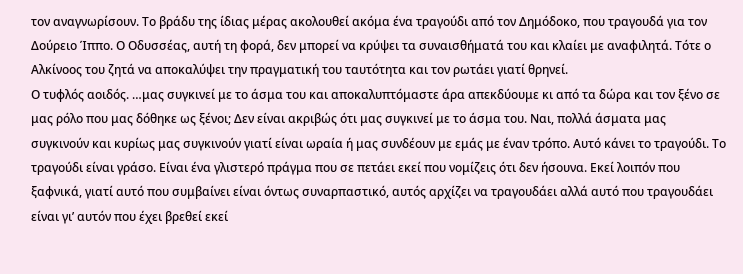τον αναγνωρίσουν. Το βράδυ της ίδιας μέρας ακολουθεί ακόμα ένα τραγούδι από τον Δημόδοκο, που τραγουδά για τον Δούρειο Ίππο. Ο Οδυσσέας, αυτή τη φορά, δεν μπορεί να κρύψει τα συναισθήματά του και κλαίει με αναφιλητά. Τότε ο Αλκίνοος του ζητά να αποκαλύψει την πραγματική του ταυτότητα και τον ρωτάει γιατί θρηνεί.
Ο τυφλός αοιδός. …μας συγκινεί με το άσμα του και αποκαλυπτόμαστε άρα απεκδύουμε κι από τα δώρα και τον ξένο σε μας ρόλο που μας δόθηκε ως ξένοι; Δεν είναι ακριβώς ότι μας συγκινεί με το άσμα του. Ναι, πολλά άσματα μας συγκινούν και κυρίως μας συγκινούν γιατί είναι ωραία ή μας συνδέουν με εμάς με έναν τρόπο. Αυτό κάνει το τραγούδι. Το τραγούδι είναι γράσο. Είναι ένα γλιστερό πράγμα που σε πετάει εκεί που νομίζεις ότι δεν ήσουνα. Εκεί λοιπόν που ξαφνικά, γιατί αυτό που συμβαίνει είναι όντως συναρπαστικό, αυτός αρχίζει να τραγουδάει αλλά αυτό που τραγουδάει είναι γι’ αυτόν που έχει βρεθεί εκεί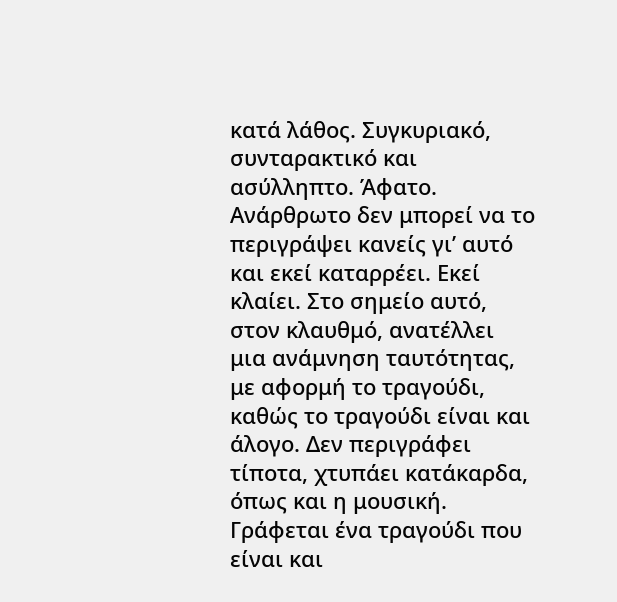κατά λάθος. Συγκυριακό, συνταρακτικό και ασύλληπτο. Άφατο. Ανάρθρωτο δεν μπορεί να το περιγράψει κανείς γι’ αυτό και εκεί καταρρέει. Εκεί κλαίει. Στο σημείο αυτό, στον κλαυθμό, ανατέλλει μια ανάμνηση ταυτότητας, με αφορμή το τραγούδι, καθώς το τραγούδι είναι και άλογο. Δεν περιγράφει τίποτα, χτυπάει κατάκαρδα, όπως και η μουσική. Γράφεται ένα τραγούδι που είναι και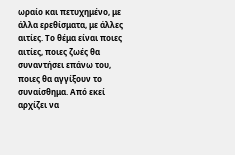ωραίο και πετυχημένο, με άλλα ερεθίσματα, με άλλες αιτίες. Το θέμα είναι ποιες αιτίες, ποιες ζωές θα συναντήσει επάνω του, ποιες θα αγγίξουν το συναίσθημα. Από εκεί αρχίζει να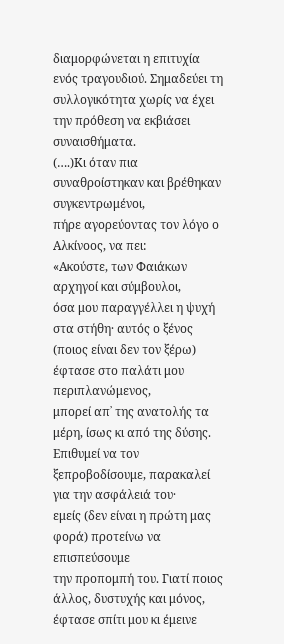διαμορφώνεται η επιτυχία ενός τραγουδιού. Σημαδεύει τη συλλογικότητα χωρίς να έχει την πρόθεση να εκβιάσει συναισθήματα.
(….)Κι όταν πια συναθροίστηκαν και βρέθηκαν συγκεντρωμένοι,
πήρε αγορεύοντας τον λόγο ο Αλκίνοος, να πει:
«Ακούστε, των Φαιάκων αρχηγοί και σύμβουλοι,
όσα μου παραγγέλλει η ψυχή στα στήθη· αυτός ο ξένος
(ποιος είναι δεν τον ξέρω) έφτασε στο παλάτι μου περιπλανώμενος,
μπορεί απ᾽ της ανατολής τα μέρη, ίσως κι από της δύσης.
Επιθυμεί να τον ξεπροβοδίσουμε, παρακαλεί για την ασφάλειά του·
εμείς (δεν είναι η πρώτη μας φορά) προτείνω να επισπεύσουμε
την προπομπή του. Γιατί ποιος άλλος, δυστυχής και μόνος,
έφτασε σπίτι μου κι έμεινε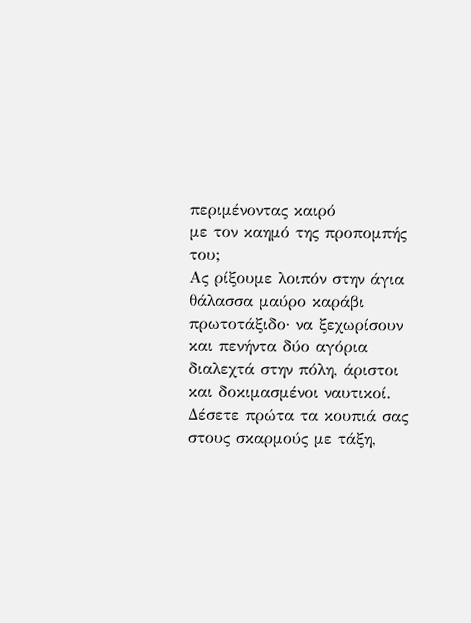περιμένοντας καιρό
με τον καημό της προπομπής του;
Ας ρίξουμε λοιπόν στην άγια θάλασσα μαύρο καράβι
πρωτοτάξιδο· να ξεχωρίσουν και πενήντα δύο αγόρια
διαλεχτά στην πόλη, άριστοι και δοκιμασμένοι ναυτικοί.
Δέσετε πρώτα τα κουπιά σας στους σκαρμούς με τάξη,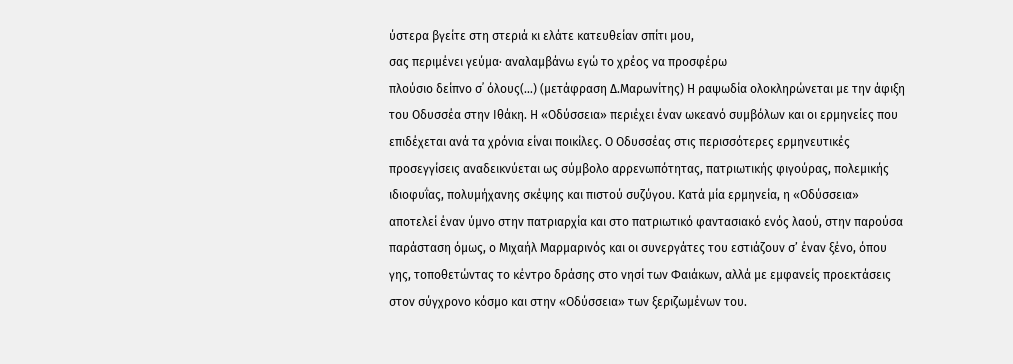ύστερα βγείτε στη στεριά κι ελάτε κατευθείαν σπίτι μου,
σας περιμένει γεύμα· αναλαμβάνω εγώ το χρέος να προσφέρω
πλούσιο δείπνο σ᾽ όλους(…) (μετάφραση Δ.Μαρωνίτης) Η ραψωδία ολοκληρώνεται με την άφιξη του Οδυσσέα στην Ιθάκη. Η «Οδύσσεια» περιέχει έναν ωκεανό συμβόλων και οι ερμηνείες που επιδέχεται ανά τα χρόνια είναι ποικίλες. Ο Οδυσσέας στις περισσότερες ερμηνευτικές προσεγγίσεις αναδεικνύεται ως σύμβολο αρρενωπότητας, πατριωτικής φιγούρας, πολεμικής ιδιοφυΐας, πολυμήχανης σκέψης και πιστού συζύγου. Κατά μία ερμηνεία, η «Οδύσσεια» αποτελεί έναν ύμνο στην πατριαρχία και στο πατριωτικό φαντασιακό ενός λαού, στην παρούσα παράσταση όμως, ο Μιχαήλ Μαρμαρινός και οι συνεργάτες του εστιάζουν σ’ έναν ξένο, όπου γης, τοποθετώντας το κέντρο δράσης στο νησί των Φαιάκων, αλλά με εμφανείς προεκτάσεις στον σύγχρονο κόσμο και στην «Οδύσσεια» των ξεριζωμένων του.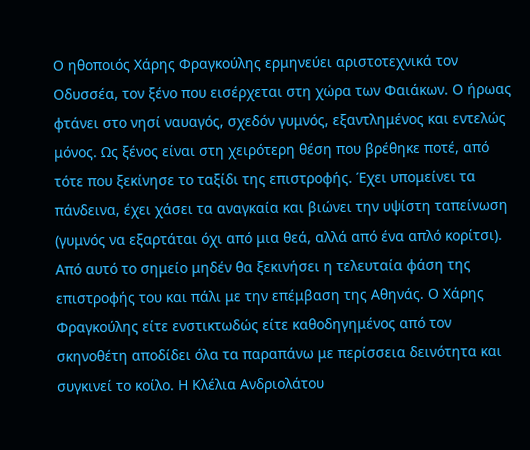Ο ηθοποιός Χάρης Φραγκούλης ερμηνεύει αριστοτεχνικά τον Οδυσσέα, τον ξένο που εισέρχεται στη χώρα των Φαιάκων. Ο ήρωας φτάνει στο νησί ναυαγός, σχεδόν γυμνός, εξαντλημένος και εντελώς μόνος. Ως ξένος είναι στη χειρότερη θέση που βρέθηκε ποτέ, από τότε που ξεκίνησε το ταξίδι της επιστροφής. Έχει υπομείνει τα πάνδεινα, έχει χάσει τα αναγκαία και βιώνει την υψίστη ταπείνωση (γυμνός να εξαρτάται όχι από μια θεά, αλλά από ένα απλό κορίτσι). Από αυτό το σημείο μηδέν θα ξεκινήσει η τελευταία φάση της επιστροφής του και πάλι με την επέμβαση της Αθηνάς. Ο Χάρης Φραγκούλης είτε ενστικτωδώς είτε καθοδηγημένος από τον σκηνοθέτη αποδίδει όλα τα παραπάνω με περίσσεια δεινότητα και συγκινεί το κοίλο. Η Κλέλια Ανδριολάτου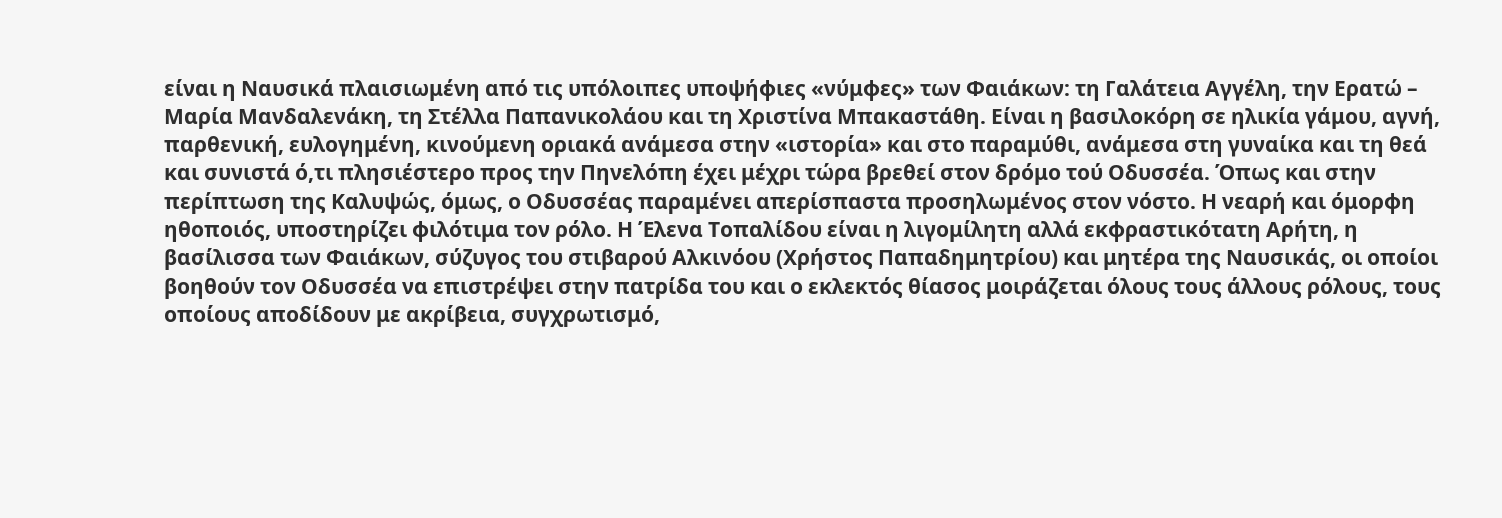είναι η Ναυσικά πλαισιωμένη από τις υπόλοιπες υποψήφιες «νύμφες» των Φαιάκων: τη Γαλάτεια Αγγέλη, την Ερατώ – Μαρία Μανδαλενάκη, τη Στέλλα Παπανικολάου και τη Χριστίνα Μπακαστάθη. Είναι η βασιλοκόρη σε ηλικία γάμου, αγνή, παρθενική, ευλογημένη, κινούμενη οριακά ανάμεσα στην «ιστορία» και στο παραμύθι, ανάμεσα στη γυναίκα και τη θεά και συνιστά ό,τι πλησιέστερο προς την Πηνελόπη έχει μέχρι τώρα βρεθεί στον δρόμο τού Οδυσσέα. Όπως και στην περίπτωση της Καλυψώς, όμως, ο Οδυσσέας παραμένει απερίσπαστα προσηλωμένος στον νόστο. Η νεαρή και όμορφη ηθοποιός, υποστηρίζει φιλότιμα τον ρόλο. Η Έλενα Τοπαλίδου είναι η λιγομίλητη αλλά εκφραστικότατη Αρήτη, η βασίλισσα των Φαιάκων, σύζυγος του στιβαρού Αλκινόου (Χρήστος Παπαδημητρίου) και μητέρα της Ναυσικάς, οι οποίοι βοηθούν τον Οδυσσέα να επιστρέψει στην πατρίδα του και ο εκλεκτός θίασος μοιράζεται όλους τους άλλους ρόλους, τους οποίους αποδίδουν με ακρίβεια, συγχρωτισμό,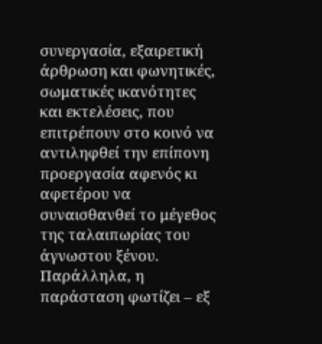συνεργασία, εξαιρετική άρθρωση και φωνητικές, σωματικές ικανότητες και εκτελέσεις, που επιτρέπουν στο κοινό να αντιληφθεί την επίπονη προεργασία αφενός κι αφετέρου να συναισθανθεί το μέγεθος της ταλαιπωρίας του άγνωστου ξένου. Παράλληλα, η παράσταση φωτίζει – εξ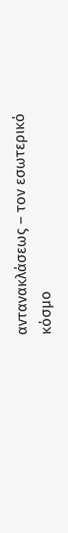αντανακλάσεως – τον εσωτερικό κόσμο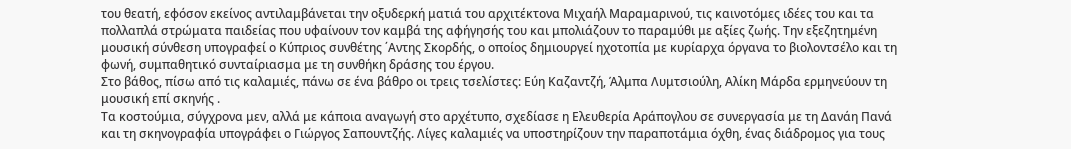του θεατή, εφόσον εκείνος αντιλαμβάνεται την οξυδερκή ματιά του αρχιτέκτονα Μιχαήλ Μαραμαρινού, τις καινοτόμες ιδέες του και τα πολλαπλά στρώματα παιδείας που υφαίνουν τον καμβά της αφήγησής του και μπολιάζουν το παραμύθι με αξίες ζωής. Την εξεζητημένη μουσική σύνθεση υπογραφεί ο Κύπριος συνθέτης ΄Αντης Σκορδής, ο οποίος δημιουργεί ηχοτοπία με κυρίαρχα όργανα το βιολοντσέλο και τη φωνή, συμπαθητικό συνταίριασμα με τη συνθήκη δράσης του έργου.
Στο βάθος, πίσω από τις καλαμιές, πάνω σε ένα βάθρο οι τρεις τσελίστες: Εύη Καζαντζή, Άλμπα Λυμτσιούλη, Αλίκη Μάρδα ερμηνεύουν τη μουσική επί σκηνής .
Τα κοστούμια, σύγχρονα μεν, αλλά με κάποια αναγωγή στο αρχέτυπο, σχεδίασε η Ελευθερία Αράπογλου σε συνεργασία με τη Δανάη Πανά και τη σκηνογραφία υπογράφει ο Γιώργος Σαπουντζής. Λίγες καλαμιές να υποστηρίζουν την παραποτάμια όχθη, ένας διάδρομος για τους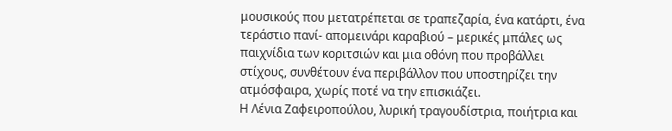μουσικούς που μετατρέπεται σε τραπεζαρία, ένα κατάρτι, ένα τεράστιο πανί- απομεινάρι καραβιού – μερικές μπάλες ως παιχνίδια των κοριτσιών και μια οθόνη που προβάλλει στίχους, συνθέτουν ένα περιβάλλον που υποστηρίζει την ατμόσφαιρα, χωρίς ποτέ να την επισκιάζει.
Η Λένια Ζαφειροπούλου, λυρική τραγουδίστρια, ποιήτρια και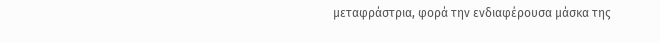μεταφράστρια, φορά την ενδιαφέρουσα μάσκα της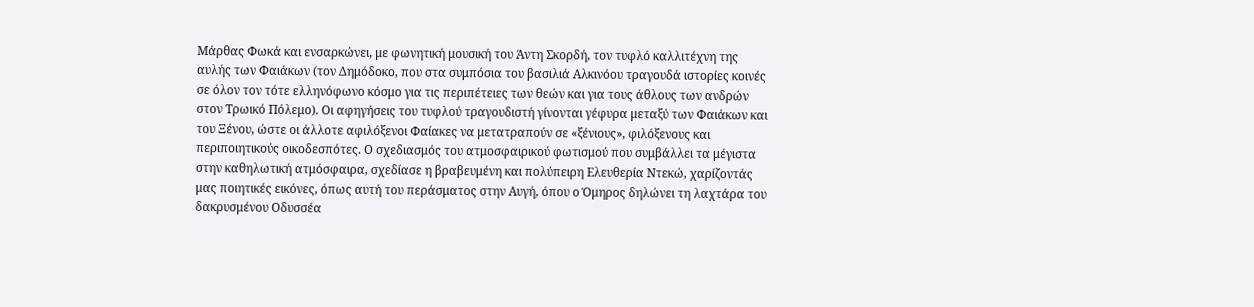Μάρθας Φωκά και ενσαρκώνει, με φωνητική μουσική του Άντη Σκορδή, τον τυφλό καλλιτέχνη της αυλής των Φαιάκων (τον Δημόδοκο, που στα συμπόσια του βασιλιά Αλκινόου τραγουδά ιστορίες κοινές σε όλον τον τότε ελληνόφωνο κόσμο για τις περιπέτειες των θεών και για τους άθλους των ανδρών στον Τρωικό Πόλεμο). Οι αφηγήσεις του τυφλού τραγουδιστή γίνονται γέφυρα μεταξύ των Φαιάκων και του Ξένου, ώστε οι άλλοτε αφιλόξενοι Φαίακες να μετατραπούν σε «ξένιους», φιλόξενους και περιποιητικούς οικοδεσπότες. Ο σχεδιασμός του ατμοσφαιρικού φωτισμού που συμβάλλει τα μέγιστα στην καθηλωτική ατμόσφαιρα, σχεδίασε η βραβευμένη και πολύπειρη Ελευθερία Ντεκώ, χαρίζοντάς μας ποιητικές εικόνες, όπως αυτή του περάσματος στην Αυγή, όπου ο Όμηρος δηλώνει τη λαχτάρα του δακρυσμένου Οδυσσέα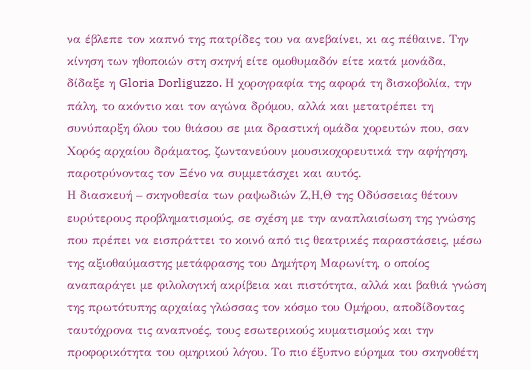να έβλεπε τον καπνό της πατρίδες του να ανεβαίνει, κι ας πέθαινε. Την κίνηση των ηθοποιών στη σκηνή είτε ομοθυμαδόν είτε κατά μονάδα, δίδαξε η Gloria Dorliguzzo. Η χορογραφία της αφορά τη δισκοβολία, την πάλη, το ακόντιο και τον αγώνα δρόμου, αλλά και μετατρέπει τη συνύπαρξη όλου του θιάσου σε μια δραστική ομάδα χορευτών που, σαν Χορός αρχαίου δράματος, ζωντανεύουν μουσικοχορευτικά την αφήγηση, παροτρύνοντας τον Ξένο να συμμετάσχει και αυτός.
Η διασκευή – σκηνοθεσία των ραψωδιών Ζ,Η,Θ της Οδύσσειας θέτουν ευρύτερους προβληματισμούς, σε σχέση με την αναπλαισίωση της γνώσης που πρέπει να εισπράττει το κοινό από τις θεατρικές παραστάσεις, μέσω της αξιοθαύμαστης μετάφρασης του Δημήτρη Μαρωνίτη, ο οποίος αναπαράγει με φιλολογική ακρίβεια και πιστότητα, αλλά και βαθιά γνώση της πρωτότυπης αρχαίας γλώσσας τον κόσμο του Ομήρου, αποδίδοντας ταυτόχρονα τις αναπνοές, τους εσωτερικούς κυματισμούς και την προφορικότητα του ομηρικού λόγου. Το πιο έξυπνο εύρημα του σκηνοθέτη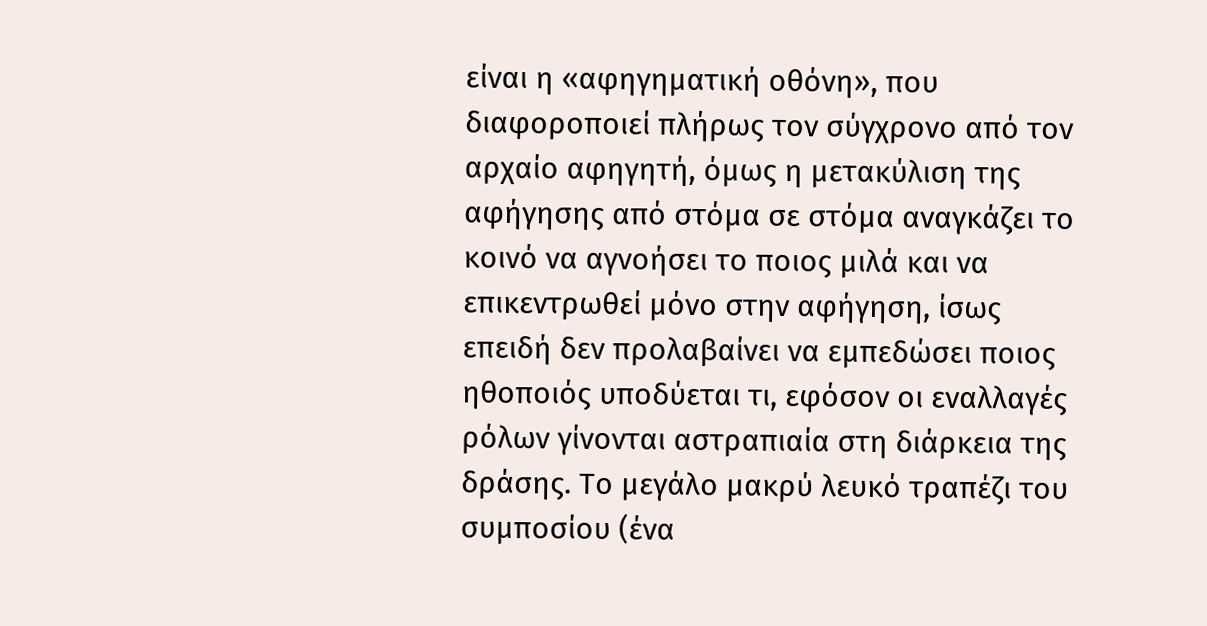είναι η «αφηγηματική οθόνη», που διαφοροποιεί πλήρως τον σύγχρονο από τον αρχαίο αφηγητή, όμως η μετακύλιση της αφήγησης από στόμα σε στόμα αναγκάζει το κοινό να αγνοήσει το ποιος μιλά και να επικεντρωθεί μόνο στην αφήγηση, ίσως επειδή δεν προλαβαίνει να εμπεδώσει ποιος ηθοποιός υποδύεται τι, εφόσον οι εναλλαγές ρόλων γίνονται αστραπιαία στη διάρκεια της δράσης. Το μεγάλο μακρύ λευκό τραπέζι του συμποσίου (ένα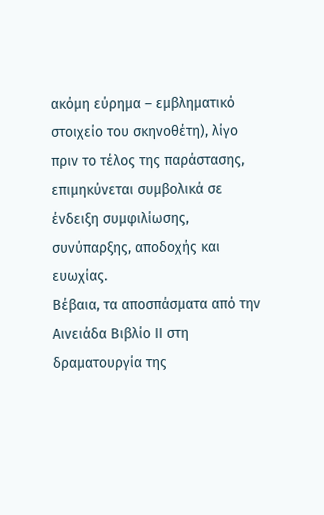ακόμη εύρημα – εμβληματικό στοιχείο του σκηνοθέτη), λίγο πριν το τέλος της παράστασης, επιμηκύνεται συμβολικά σε ένδειξη συμφιλίωσης, συνύπαρξης, αποδοχής και ευωχίας.
Βέβαια, τα αποσπάσματα από την Αινειάδα Βιβλίο ΙΙ στη δραματουργία της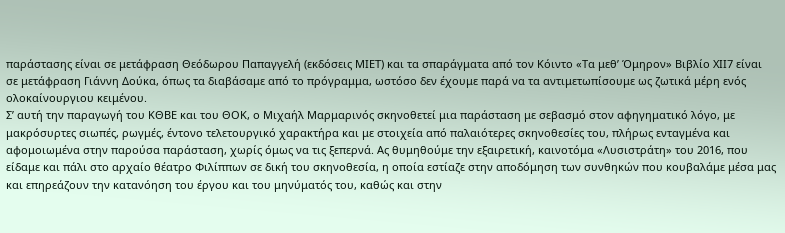παράστασης είναι σε μετάφραση Θεόδωρου Παπαγγελή (εκδόσεις ΜΙΕΤ) και τα σπαράγματα από τον Κόιντο «Τα μεθ’ Όμηρον» Βιβλίο ΧΙΙ7 είναι σε μετάφραση Γιάννη Δούκα, όπως τα διαβάσαμε από το πρόγραμμα, ωστόσο δεν έχουμε παρά να τα αντιμετωπίσουμε ως ζωτικά μέρη ενός ολοκαίνουργιου κειμένου.
Σ’ αυτή την παραγωγή του ΚΘΒΕ και του ΘΟΚ, ο Μιχαήλ Μαρμαρινός σκηνοθετεί μια παράσταση με σεβασμό στον αφηγηματικό λόγο, με μακρόσυρτες σιωπές, ρωγμές, έντονο τελετουργικό χαρακτήρα και με στοιχεία από παλαιότερες σκηνοθεσίες του, πλήρως ενταγμένα και αφομοιωμένα στην παρούσα παράσταση, χωρίς όμως να τις ξεπερνά. Ας θυμηθούμε την εξαιρετική, καινοτόμα «Λυσιστράτη» του 2016, που είδαμε και πάλι στο αρχαίο θέατρο Φιλίππων σε δική του σκηνοθεσία, η οποία εστίαζε στην αποδόμηση των συνθηκών που κουβαλάμε μέσα μας και επηρεάζουν την κατανόηση του έργου και του μηνύματός του, καθώς και στην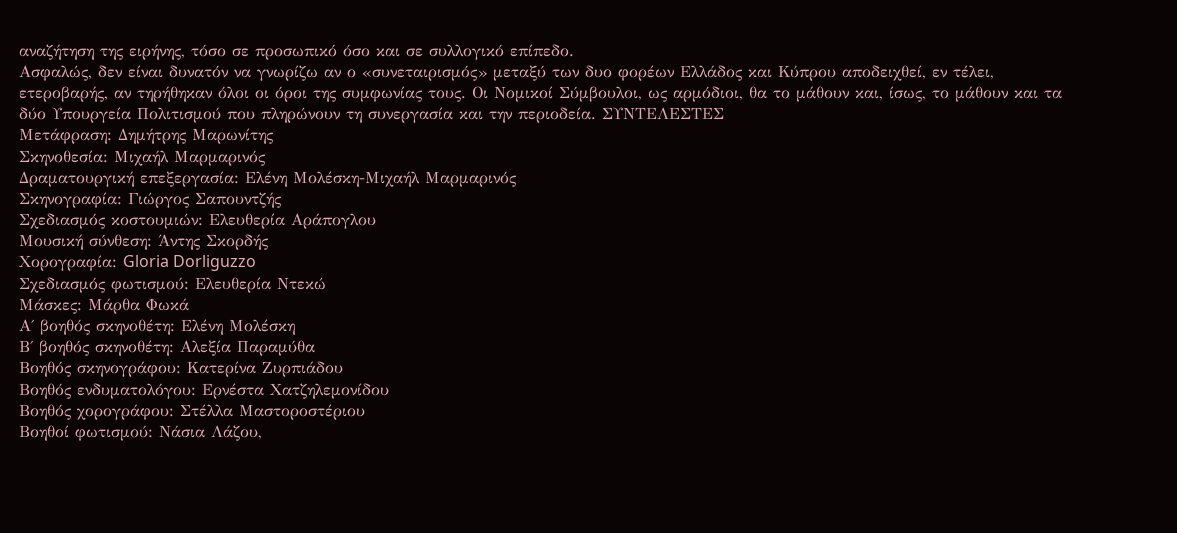αναζήτηση της ειρήνης, τόσο σε προσωπικό όσο και σε συλλογικό επίπεδο.
Ασφαλώς, δεν είναι δυνατόν να γνωρίζω αν ο «συνεταιρισμός» μεταξύ των δυο φορέων Ελλάδος και Κύπρου αποδειχθεί, εν τέλει, ετεροβαρής, αν τηρήθηκαν όλοι οι όροι της συμφωνίας τους. Οι Νομικοί Σύμβουλοι, ως αρμόδιοι, θα το μάθουν και, ίσως, το μάθουν και τα δύο Υπουργεία Πολιτισμού που πληρώνουν τη συνεργασία και την περιοδεία. ΣΥΝΤΕΛΕΣΤΕΣ
Μετάφραση: Δημήτρης Μαρωνίτης
Σκηνοθεσία: Μιχαήλ Μαρμαρινός
Δραματουργική επεξεργασία: Ελένη Μολέσκη-Μιχαήλ Μαρμαρινός
Σκηνογραφία: Γιώργος Σαπουντζής
Σχεδιασμός κοστουμιών: Ελευθερία Αράπογλου
Μουσική σύνθεση: Άντης Σκορδής
Χορογραφία: Gloria Dorliguzzo
Σχεδιασμός φωτισμού: Ελευθερία Ντεκώ
Μάσκες: Μάρθα Φωκά
Α΄ βοηθός σκηνοθέτη: Ελένη Μολέσκη
Β΄ βοηθός σκηνοθέτη: Αλεξία Παραμύθα
Βοηθός σκηνογράφου: Kατερίνα Ζυρπιάδου
Βοηθός ενδυματολόγου: Ερνέστα Χατζηλεμονίδου
Βοηθός χορογράφου: Στέλλα Μαστοροστέριου
Βοηθοί φωτισμού: Νάσια Λάζου,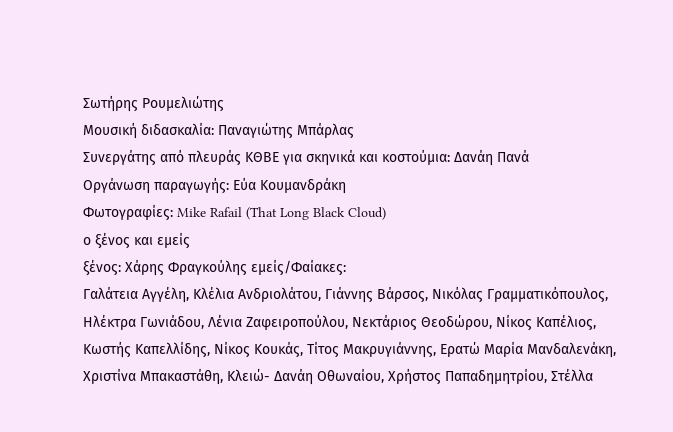Σωτήρης Ρουμελιώτης
Μουσική διδασκαλία: Παναγιώτης Μπάρλας
Συνεργάτης από πλευράς ΚΘΒΕ για σκηνικά και κοστούμια: Δανάη Πανά
Oργάνωση παραγωγής: Εύα Κουμανδράκη
Φωτογραφίες: Mike Rafail (That Long Black Cloud)
ο ξένος και εμείς
ξένος: Χάρης Φραγκούλης εμείς/Φαίακες:
Γαλάτεια Αγγέλη, Κλέλια Ανδριολάτου, Γιάννης Βάρσος, Νικόλας Γραμματικόπουλος, Ηλέκτρα Γωνιάδου, Λένια Ζαφειροπούλου, Νεκτάριος Θεοδώρου, Νίκος Καπέλιος, Κωστής Καπελλίδης, Νίκος Κουκάς, Τίτος Μακρυγιάννης, Ερατώ Μαρία Μανδαλενάκη, Χριστίνα Μπακαστάθη, Κλειώ- Δανάη Οθωναίου, Χρήστος Παπαδημητρίου, Στέλλα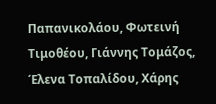Παπανικολάου, Φωτεινή Τιμοθέου, Γιάννης Τομάζος, Έλενα Τοπαλίδου, Χάρης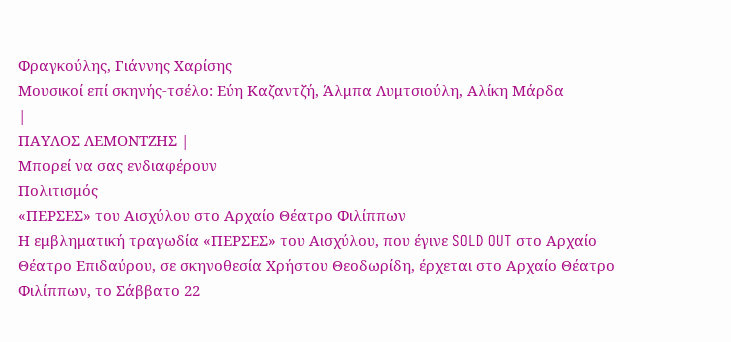Φραγκούλης, Γιάννης Χαρίσης
Μουσικοί επί σκηνής-τσέλο: Εύη Καζαντζή, Άλμπα Λυμτσιούλη, Αλίκη Μάρδα
|
ΠΑΥΛΟΣ ΛΕΜΟΝΤΖΗΣ |
Μπορεί να σας ενδιαφέρουν
Πολιτισμός
«ΠΕΡΣΕΣ» του Αισχύλου στο Αρχαίο Θέατρο Φιλίππων
Η εμβληματική τραγωδία «ΠΕΡΣΕΣ» του Αισχύλου, που έγινε SOLD OUT στο Αρχαίο Θέατρο Επιδαύρου, σε σκηνοθεσία Χρήστου Θεοδωρίδη, έρχεται στο Αρχαίο Θέατρο Φιλίππων, το Σάββατο 22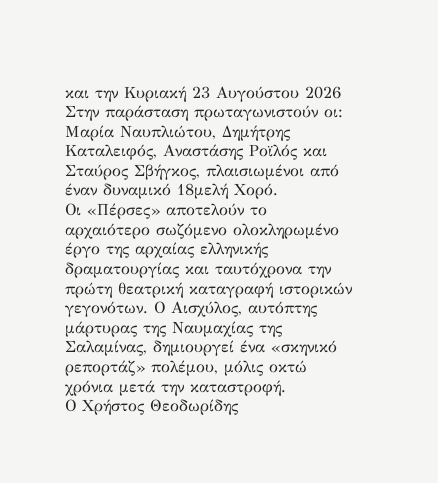και την Κυριακή 23 Αυγούστου 2026
Στην παράσταση πρωταγωνιστούν οι: Μαρία Ναυπλιώτου, Δημήτρης Καταλειφός, Αναστάσης Ροϊλός και Σταύρος Σβήγκος, πλαισιωμένοι από έναν δυναμικό 18μελή Χορό.
Οι «Πέρσες» αποτελούν το αρχαιότερο σωζόμενο ολοκληρωμένο έργο της αρχαίας ελληνικής δραματουργίας και ταυτόχρονα την πρώτη θεατρική καταγραφή ιστορικών γεγονότων. Ο Αισχύλος, αυτόπτης μάρτυρας της Ναυμαχίας της Σαλαμίνας, δημιουργεί ένα «σκηνικό ρεπορτάζ» πολέμου, μόλις οκτώ χρόνια μετά την καταστροφή.
Ο Χρήστος Θεοδωρίδης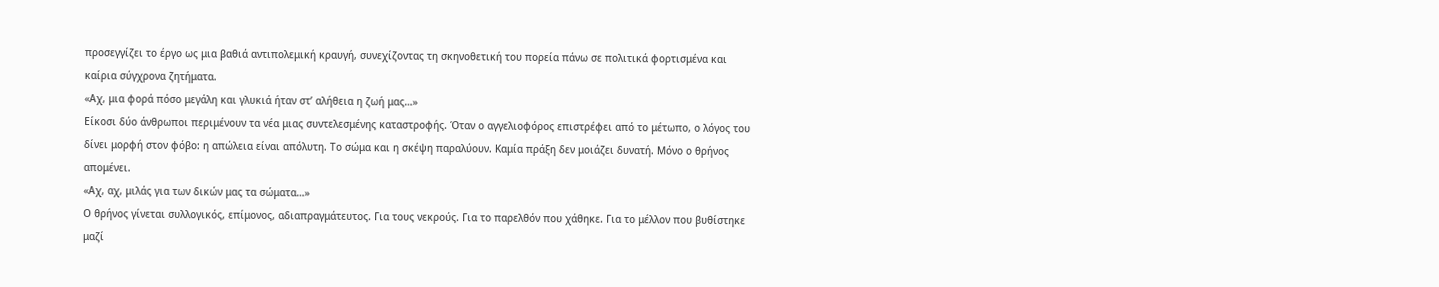προσεγγίζει το έργο ως μια βαθιά αντιπολεμική κραυγή, συνεχίζοντας τη σκηνοθετική του πορεία πάνω σε πολιτικά φορτισμένα και καίρια σύγχρονα ζητήματα.
«Αχ, μια φορά πόσο μεγάλη και γλυκιά ήταν στ’ αλήθεια η ζωή μας…»
Είκοσι δύο άνθρωποι περιμένουν τα νέα μιας συντελεσμένης καταστροφής. Όταν ο αγγελιοφόρος επιστρέφει από το μέτωπο, ο λόγος του δίνει μορφή στον φόβο: η απώλεια είναι απόλυτη. Το σώμα και η σκέψη παραλύουν. Καμία πράξη δεν μοιάζει δυνατή. Μόνο ο θρήνος απομένει.
«Αχ, αχ, μιλάς για των δικών μας τα σώματα…»
Ο θρήνος γίνεται συλλογικός, επίμονος, αδιαπραγμάτευτος. Για τους νεκρούς. Για το παρελθόν που χάθηκε. Για το μέλλον που βυθίστηκε μαζί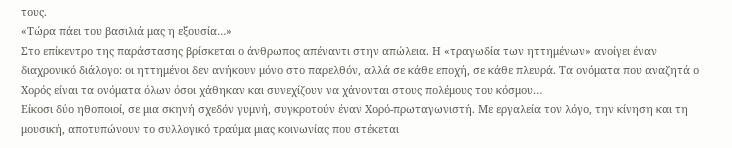τους.
«Τώρα πάει του βασιλιά μας η εξουσία…»
Στο επίκεντρο της παράστασης βρίσκεται ο άνθρωπος απέναντι στην απώλεια. Η «τραγωδία των ηττημένων» ανοίγει έναν διαχρονικό διάλογο: οι ηττημένοι δεν ανήκουν μόνο στο παρελθόν, αλλά σε κάθε εποχή, σε κάθε πλευρά. Τα ονόματα που αναζητά ο Χορός είναι τα ονόματα όλων όσοι χάθηκαν και συνεχίζουν να χάνονται στους πολέμους του κόσμου…
Είκοσι δύο ηθοποιοί, σε μια σκηνή σχεδόν γυμνή, συγκροτούν έναν Χορό-πρωταγωνιστή. Με εργαλεία τον λόγο, την κίνηση και τη μουσική, αποτυπώνουν το συλλογικό τραύμα μιας κοινωνίας που στέκεται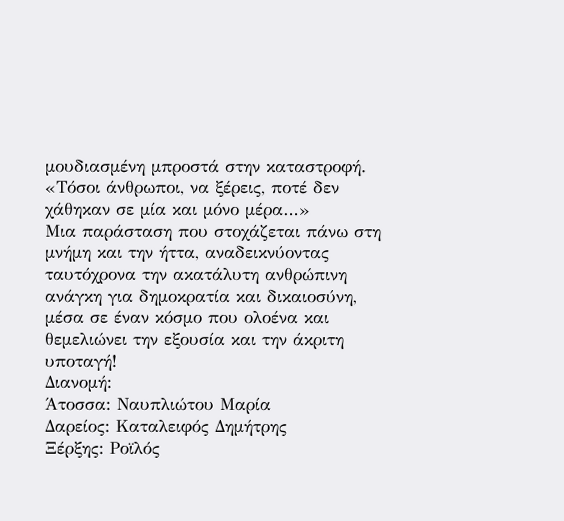μουδιασμένη μπροστά στην καταστροφή.
«Τόσοι άνθρωποι, να ξέρεις, ποτέ δεν χάθηκαν σε μία και μόνο μέρα…»
Μια παράσταση που στοχάζεται πάνω στη μνήμη και την ήττα, αναδεικνύοντας ταυτόχρονα την ακατάλυτη ανθρώπινη ανάγκη για δημοκρατία και δικαιοσύνη, μέσα σε έναν κόσμο που ολοένα και θεμελιώνει την εξουσία και την άκριτη υποταγή!
Διανομή:
Άτοσσα: Ναυπλιώτου Μαρία
Δαρείος: Καταλειφός Δημήτρης
Ξέρξης: Ροϊλός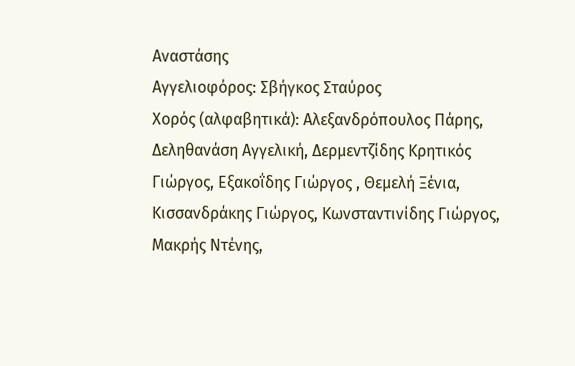Αναστάσης
Αγγελιοφόρος: Σβήγκος Σταύρος
Χορός (αλφαβητικά): Αλεξανδρόπουλος Πάρης, Δεληθανάση Αγγελική, Δερμεντζίδης Κρητικός Γιώργος, Εξακοΐδης Γιώργος , Θεμελή Ξένια,
Κισσανδράκης Γιώργος, Κωνσταντινίδης Γιώργος, Μακρής Ντένης,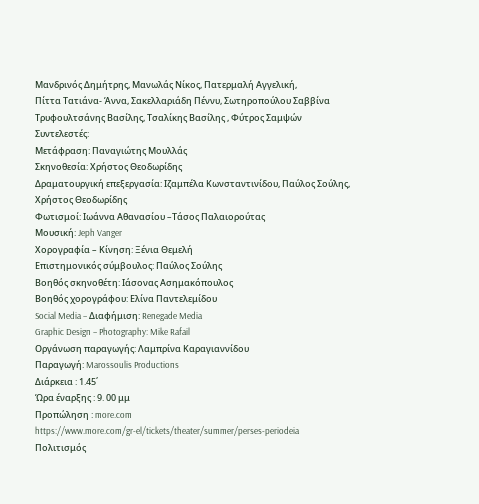Μανδρινός Δημήτρης, Μανωλάς Νίκος, Πατερμαλή Αγγελική,
Πίττα Τατιάνα- Άννα, Σακελλαριάδη Πέννυ, Σωτηροπούλου Σαββίνα
Τρυφουλτσάνης Βασίλης, Τσαλίκης Βασίλης , Φύτρος Σαμψών
Συντελεστές:
Μετάφραση: Παναγιώτης Μουλλάς
Σκηνοθεσία: Χρήστος Θεοδωρίδης
Δραματουργική επεξεργασία: Ιζαμπέλα Κωνσταντινίδου, Παύλος Σούλης, Χρήστος Θεοδωρίδης
Φωτισμοί: Ιωάννα Αθανασίου –Τάσος Παλαιορούτας
Μουσική: Jeph Vanger
Χορογραφία – Κίνηση: Ξένια Θεμελή
Επιστημονικός σύμβουλος: Παύλος Σούλης
Βοηθός σκηνοθέτη: Ιάσονας Ασημακόπουλος
Βοηθός χορογράφου: Ελίνα Παντελεμίδου
Social Media – Διαφήμιση: Renegade Media
Graphic Design – Photography: Mike Rafail
Οργάνωση παραγωγής: Λαμπρίνα Καραγιαννίδου
Παραγωγή: Marossoulis Productions
Διάρκεια : 1.45΄
Ώρα έναρξης : 9. 00 μμ
Προπώληση : more.com
https://www.more.com/gr-el/tickets/theater/summer/perses-periodeia
Πολιτισμός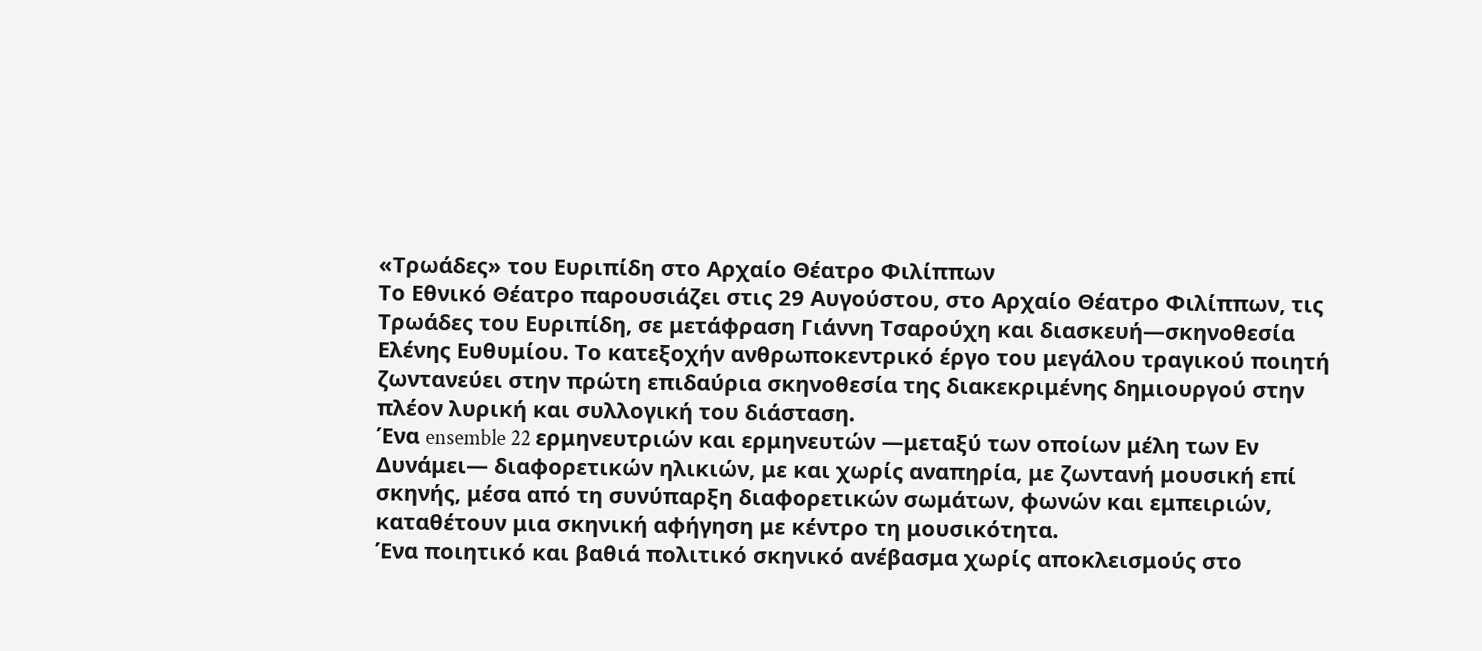«Τρωάδες» του Ευριπίδη στο Αρχαίο Θέατρο Φιλίππων
Το Εθνικό Θέατρο παρουσιάζει στις 29 Αυγούστου, στο Αρχαίο Θέατρο Φιλίππων, τις Τρωάδες του Ευριπίδη, σε μετάφραση Γιάννη Τσαρούχη και διασκευή—σκηνοθεσία Ελένης Ευθυμίου. Το κατεξοχήν ανθρωποκεντρικό έργο του μεγάλου τραγικού ποιητή ζωντανεύει στην πρώτη επιδαύρια σκηνοθεσία της διακεκριμένης δημιουργού στην πλέον λυρική και συλλογική του διάσταση.
Ένα ensemble 22 ερμηνευτριών και ερμηνευτών —μεταξύ των οποίων μέλη των Εν Δυνάμει— διαφορετικών ηλικιών, με και χωρίς αναπηρία, με ζωντανή μουσική επί σκηνής, μέσα από τη συνύπαρξη διαφορετικών σωμάτων, φωνών και εμπειριών, καταθέτουν μια σκηνική αφήγηση με κέντρο τη μουσικότητα.
Ένα ποιητικό και βαθιά πολιτικό σκηνικό ανέβασμα χωρίς αποκλεισμούς στο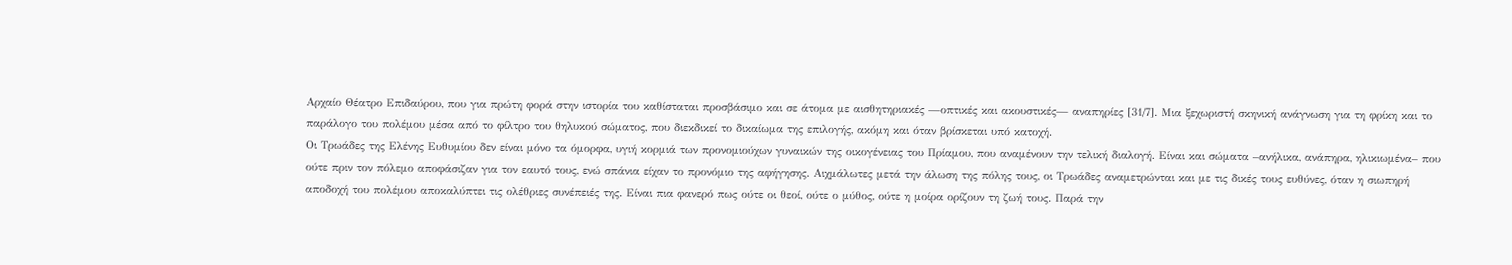Αρχαίο Θέατρο Επιδαύρου, που για πρώτη φορά στην ιστορία του καθίσταται προσβάσιμο και σε άτομα με αισθητηριακές —οπτικές και ακουστικές— αναπηρίες [31/7]. Μια ξεχωριστή σκηνική ανάγνωση για τη φρίκη και το παράλογο του πολέμου μέσα από το φίλτρο του θηλυκού σώματος, που διεκδικεί το δικαίωμα της επιλογής, ακόμη και όταν βρίσκεται υπό κατοχή.
Οι Τρωάδες της Ελένης Ευθυμίου δεν είναι μόνο τα όμορφα, υγιή κορμιά των προνομιούχων γυναικών της οικογένειας του Πρίαμου, που αναμένουν την τελική διαλογή. Είναι και σώματα –ανήλικα, ανάπηρα, ηλικιωμένα– που ούτε πριν τον πόλεμο αποφάσιζαν για τον εαυτό τους, ενώ σπάνια είχαν το προνόμιο της αφήγησης. Αιχμάλωτες μετά την άλωση της πόλης τους, οι Τρωάδες αναμετρώνται και με τις δικές τους ευθύνες, όταν η σιωπηρή αποδοχή του πολέμου αποκαλύπτει τις ολέθριες συνέπειές της. Είναι πια φανερό πως ούτε οι θεοί, ούτε ο μύθος, ούτε η μοίρα ορίζουν τη ζωή τους. Παρά την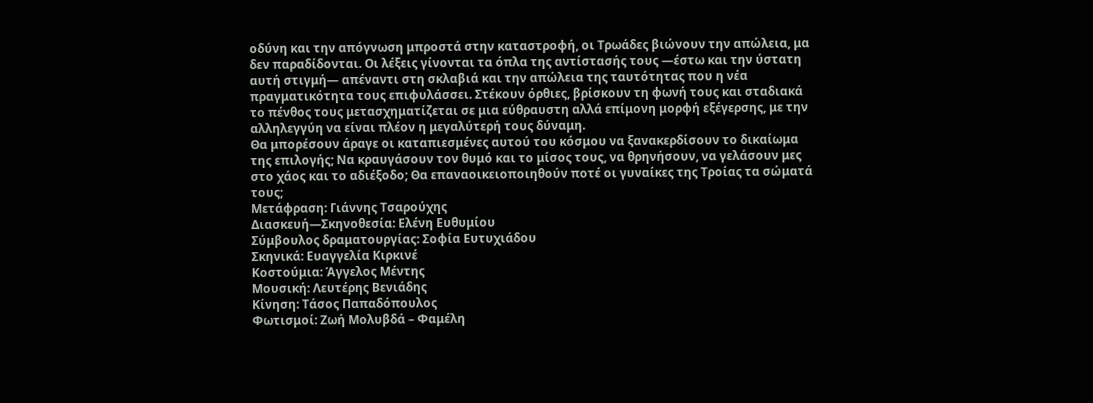οδύνη και την απόγνωση μπροστά στην καταστροφή, οι Τρωάδες βιώνουν την απώλεια, μα δεν παραδίδονται. Οι λέξεις γίνονται τα όπλα της αντίστασής τους —έστω και την ύστατη αυτή στιγμή— απέναντι στη σκλαβιά και την απώλεια της ταυτότητας που η νέα πραγματικότητα τους επιφυλάσσει. Στέκουν όρθιες, βρίσκουν τη φωνή τους και σταδιακά το πένθος τους μετασχηματίζεται σε μια εύθραυστη αλλά επίμονη μορφή εξέγερσης, με την αλληλεγγύη να είναι πλέον η μεγαλύτερή τους δύναμη.
Θα μπορέσουν άραγε οι καταπιεσμένες αυτού του κόσμου να ξανακερδίσουν το δικαίωμα της επιλογής; Να κραυγάσουν τον θυμό και το μίσος τους, να θρηνήσουν, να γελάσουν μες στο χάος και το αδιέξοδο; Θα επαναοικειοποιηθούν ποτέ οι γυναίκες της Τροίας τα σώματά τους;
Μετάφραση: Γιάννης Τσαρούχης
Διασκευή—Σκηνοθεσία: Ελένη Ευθυμίου
Σύμβουλος δραματουργίας: Σοφία Ευτυχιάδου
Σκηνικά: Ευαγγελία Κιρκινέ
Κοστούμια: Άγγελος Μέντης
Μουσική: Λευτέρης Βενιάδης
Κίνηση: Τάσος Παπαδόπουλος
Φωτισμοί: Ζωή Μολυβδά – Φαμέλη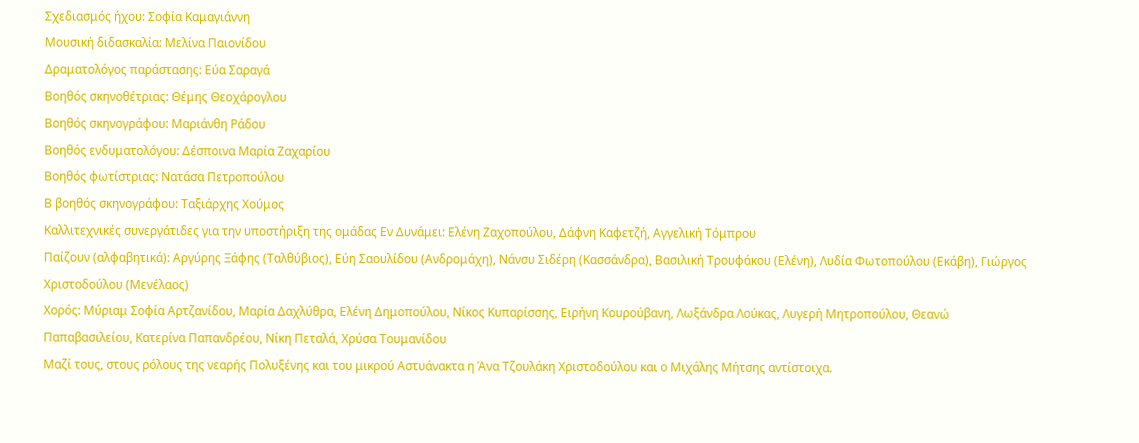Σχεδιασμός ήχου: Σοφία Καμαγιάννη
Μουσική διδασκαλία: Μελίνα Παιονίδου
Δραματολόγος παράστασης: Εύα Σαραγά
Βοηθός σκηνοθέτριας: Θέμης Θεοχάρογλου
Βοηθός σκηνογράφου: Μαριάνθη Ράδου
Βοηθός ενδυματολόγου: Δέσποινα Μαρία Ζαχαρίου
Βοηθός φωτίστριας: Νατάσα Πετροπούλου
Β βοηθός σκηνογράφου: Ταξιάρχης Χούμος
Καλλιτεχνικές συνεργάτιδες για την υποστήριξη της ομάδας Εν Δυνάμει: Ελένη Ζαχοπούλου, Δάφνη Καφετζή, Αγγελική Τόμπρου
Παίζουν (αλφαβητικά): Αργύρης Ξάφης (Ταλθύβιος), Εύη Σαουλίδου (Ανδρομάχη), Νάνσυ Σιδέρη (Κασσάνδρα), Βασιλική Τρουφάκου (Ελένη), Λυδία Φωτοπούλου (Εκάβη), Γιώργος Χριστοδούλου (Μενέλαος)
Χορός: Μύριαμ Σοφία Αρτζανίδου, Μαρία Δαχλύθρα, Eλένη Δημοπούλου, Νίκος Κυπαρίσσης, Ειρήνη Κουρούβανη, Λωξάνδρα Λούκας, Λυγερή Μητροπούλου, Θεανώ Παπαβασιλείου, Κατερίνα Παπανδρέου, Νίκη Πεταλά, Χρύσα Τουμανίδου
Μαζί τους, στους ρόλους της νεαρής Πολυξένης και του μικρού Αστυάνακτα η Άνα Τζουλάκη Χριστοδούλου και ο Μιχάλης Μήτσης αντίστοιχα.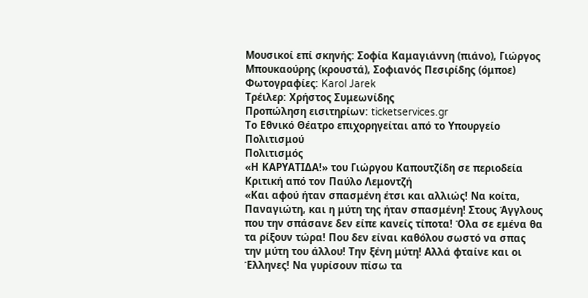Μουσικοί επί σκηνής: Σοφία Καμαγιάννη (πιάνο), Γιώργος Μπουκαούρης (κρουστά), Σοφιανός Πεσιρίδης (όμποε)
Φωτογραφίες: Karol Jarek
Τρέιλερ: Χρήστος Συμεωνίδης
Προπώληση εισιτηρίων: ticketservices.gr
Το Εθνικό Θέατρο επιχορηγείται από το Υπουργείο Πολιτισμού
Πολιτισμός
«Η ΚΑΡΥΑΤΙΔΑ!» του Γιώργου Καπουτζίδη σε περιοδεία
Κριτική από τον Παύλο Λεμοντζή
«Και αφού ήταν σπασμένη έτσι και αλλιώς! Να κοίτα, Παναγιώτη, και η μύτη της ήταν σπασμένη! Στους Άγγλους που την σπάσανε δεν είπε κανείς τίποτα! Όλα σε εμένα θα τα ρίξουν τώρα! Που δεν είναι καθόλου σωστό να σπας την μύτη του άλλου! Την ξένη μύτη! Αλλά φταίνε και οι Έλληνες! Να γυρίσουν πίσω τα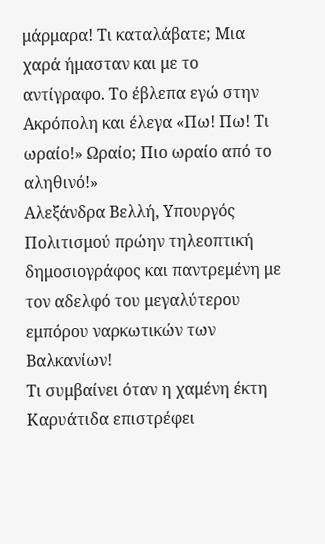μάρμαρα! Τι καταλάβατε; Μια χαρά ήμασταν και με το αντίγραφο. Το έβλεπα εγώ στην Ακρόπολη και έλεγα «Πω! Πω! Τι ωραίο!» Ωραίο; Πιο ωραίο από το αληθινό!»
Αλεξάνδρα Βελλή, Υπουργός Πολιτισμού πρώην τηλεοπτική δημοσιογράφος και παντρεμένη με τον αδελφό του μεγαλύτερου εμπόρου ναρκωτικών των Βαλκανίων!
Τι συμβαίνει όταν η χαμένη έκτη Καρυάτιδα επιστρέφει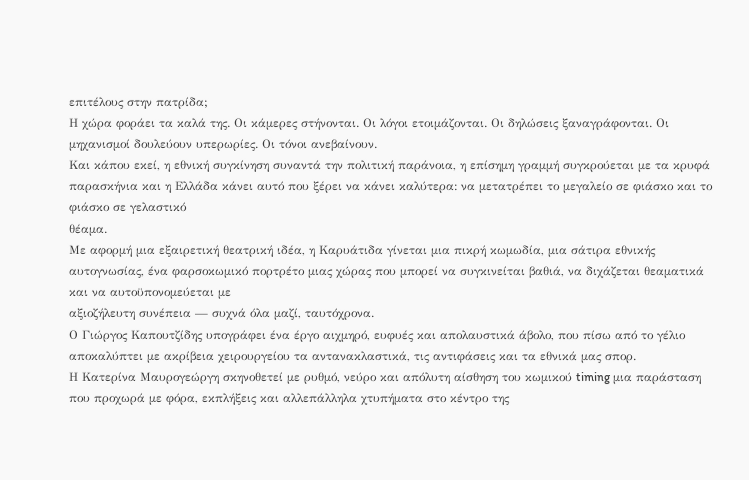επιτέλους στην πατρίδα;
Η χώρα φοράει τα καλά της. Οι κάμερες στήνονται. Οι λόγοι ετοιμάζονται. Οι δηλώσεις ξαναγράφονται. Οι μηχανισμοί δουλεύουν υπερωρίες. Οι τόνοι ανεβαίνουν.
Και κάπου εκεί, η εθνική συγκίνηση συναντά την πολιτική παράνοια, η επίσημη γραμμή συγκρούεται με τα κρυφά παρασκήνια και η Ελλάδα κάνει αυτό που ξέρει να κάνει καλύτερα: να μετατρέπει το μεγαλείο σε φιάσκο και το φιάσκο σε γελαστικό
θέαμα.
Με αφορμή μια εξαιρετική θεατρική ιδέα, η Καρυάτιδα γίνεται μια πικρή κωμωδία, μια σάτιρα εθνικής αυτογνωσίας, ένα φαρσοκωμικό πορτρέτο μιας χώρας που μπορεί να συγκινείται βαθιά, να διχάζεται θεαματικά και να αυτοϋπονομεύεται με
αξιοζήλευτη συνέπεια — συχνά όλα μαζί, ταυτόχρονα.
Ο Γιώργος Καπουτζίδης υπογράφει ένα έργο αιχμηρό, ευφυές και απολαυστικά άβολο, που πίσω από το γέλιο αποκαλύπτει με ακρίβεια χειρουργείου τα αντανακλαστικά, τις αντιφάσεις και τα εθνικά μας σπορ.
Η Κατερίνα Μαυρογεώργη σκηνοθετεί με ρυθμό, νεύρο και απόλυτη αίσθηση του κωμικού timing μια παράσταση που προχωρά με φόρα, εκπλήξεις και αλλεπάλληλα χτυπήματα στο κέντρο της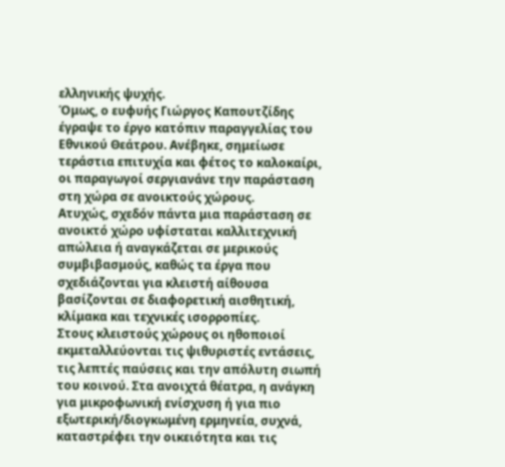ελληνικής ψυχής.
Όμως, ο ευφυής Γιώργος Καπουτζίδης έγραψε το έργο κατόπιν παραγγελίας του Εθνικού Θεάτρου. Ανέβηκε, σημείωσε τεράστια επιτυχία και φέτος το καλοκαίρι, οι παραγωγοί σεργιανάνε την παράσταση στη χώρα σε ανοικτούς χώρους.
Ατυχώς, σχεδόν πάντα μια παράσταση σε ανοικτό χώρο υφίσταται καλλιτεχνική απώλεια ή αναγκάζεται σε μερικούς συμβιβασμούς, καθώς τα έργα που σχεδιάζονται για κλειστή αίθουσα βασίζονται σε διαφορετική αισθητική, κλίμακα και τεχνικές ισορροπίες.
Στους κλειστούς χώρους οι ηθοποιοί εκμεταλλεύονται τις ψιθυριστές εντάσεις, τις λεπτές παύσεις και την απόλυτη σιωπή του κοινού. Στα ανοιχτά θέατρα, η ανάγκη για μικροφωνική ενίσχυση ή για πιο εξωτερική/διογκωμένη ερμηνεία, συχνά, καταστρέφει την οικειότητα και τις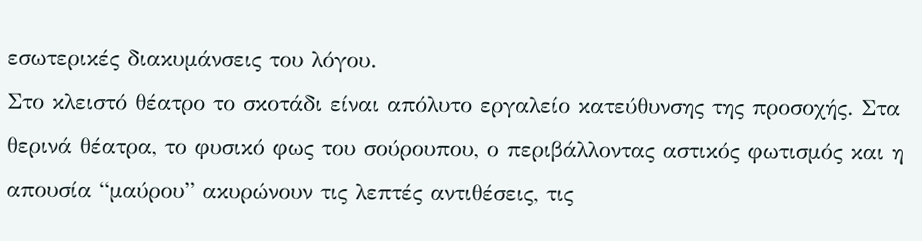εσωτερικές διακυμάνσεις του λόγου.
Στο κλειστό θέατρο το σκοτάδι είναι απόλυτο εργαλείο κατεύθυνσης της προσοχής. Στα θερινά θέατρα, το φυσικό φως του σούρουπου, ο περιβάλλοντας αστικός φωτισμός και η απουσία “μαύρου” ακυρώνουν τις λεπτές αντιθέσεις, τις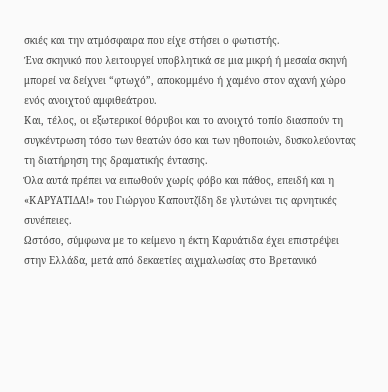σκιές και την ατμόσφαιρα που είχε στήσει ο φωτιστής.
Ένα σκηνικό που λειτουργεί υποβλητικά σε μια μικρή ή μεσαία σκηνή μπορεί να δείχνει “φτωχό”, αποκομμένο ή χαμένο στον αχανή χώρο ενός ανοιχτού αμφιθεάτρου.
Και, τέλος, οι εξωτερικοί θόρυβοι και το ανοιχτό τοπίο διασπούν τη συγκέντρωση τόσο των θεατών όσο και των ηθοποιών, δυσκολεύοντας τη διατήρηση της δραματικής έντασης.
Όλα αυτά πρέπει να ειπωθούν χωρίς φόβο και πάθος, επειδή και η «ΚΑΡΥΑΤΙΔΑ!» του Γιώργου Καπουτζίδη δε γλυτώνει τις αρνητικές συνέπειες.
Ωστόσο, σύμφωνα με το κείμενο η έκτη Καρυάτιδα έχει επιστρέψει στην Ελλάδα, μετά από δεκαετίες αιχμαλωσίας στο Βρετανικό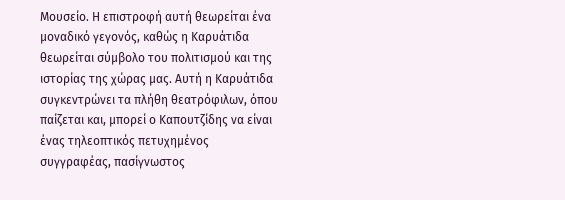Μουσείο. Η επιστροφή αυτή θεωρείται ένα μοναδικό γεγονός, καθώς η Καρυάτιδα θεωρείται σύμβολο του πολιτισμού και της ιστορίας της χώρας μας. Αυτή η Καρυάτιδα συγκεντρώνει τα πλήθη θεατρόφιλων, όπου παίζεται και, μπορεί ο Καπουτζίδης να είναι ένας τηλεοπτικός πετυχημένος συγγραφέας, πασίγνωστος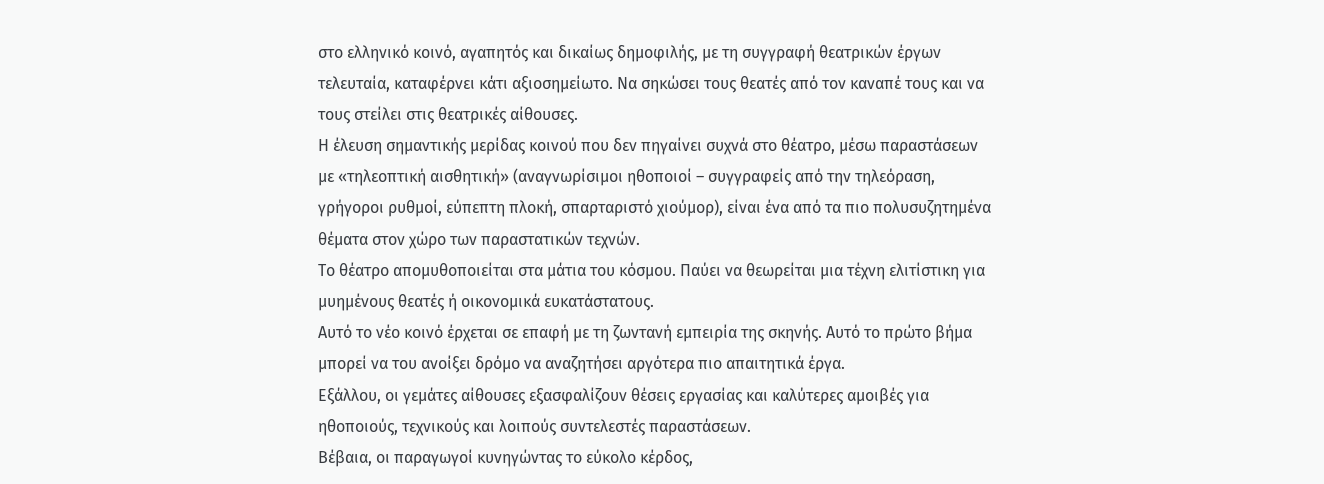στο ελληνικό κοινό, αγαπητός και δικαίως δημοφιλής, με τη συγγραφή θεατρικών έργων τελευταία, καταφέρνει κάτι αξιοσημείωτο. Να σηκώσει τους θεατές από τον καναπέ τους και να τους στείλει στις θεατρικές αίθουσες.
Η έλευση σημαντικής μερίδας κοινού που δεν πηγαίνει συχνά στο θέατρο, μέσω παραστάσεων με «τηλεοπτική αισθητική» (αναγνωρίσιμοι ηθοποιοί – συγγραφείς από την τηλεόραση, γρήγοροι ρυθμοί, εύπεπτη πλοκή, σπαρταριστό χιούμορ), είναι ένα από τα πιο πολυσυζητημένα θέματα στον χώρο των παραστατικών τεχνών.
Το θέατρο απομυθοποιείται στα μάτια του κόσμου. Παύει να θεωρείται μια τέχνη ελιτίστικη για μυημένους θεατές ή οικονομικά ευκατάστατους.
Αυτό το νέο κοινό έρχεται σε επαφή με τη ζωντανή εμπειρία της σκηνής. Αυτό το πρώτο βήμα μπορεί να του ανοίξει δρόμο να αναζητήσει αργότερα πιο απαιτητικά έργα.
Εξάλλου, οι γεμάτες αίθουσες εξασφαλίζουν θέσεις εργασίας και καλύτερες αμοιβές για ηθοποιούς, τεχνικούς και λοιπούς συντελεστές παραστάσεων.
Βέβαια, οι παραγωγοί κυνηγώντας το εύκολο κέρδος,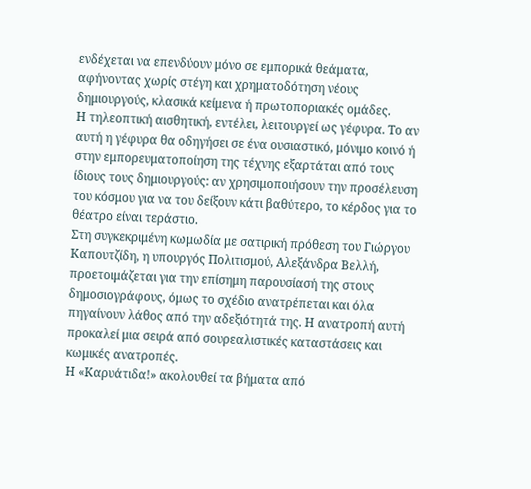ενδέχεται να επενδύουν μόνο σε εμπορικά θεάματα, αφήνοντας χωρίς στέγη και χρηματοδότηση νέους δημιουργούς, κλασικά κείμενα ή πρωτοποριακές ομάδες.
Η τηλεοπτική αισθητική, εντέλει, λειτουργεί ως γέφυρα. Το αν αυτή η γέφυρα θα οδηγήσει σε ένα ουσιαστικό, μόνιμο κοινό ή στην εμπορευματοποίηση της τέχνης εξαρτάται από τους ίδιους τους δημιουργούς: αν χρησιμοποιήσουν την προσέλευση του κόσμου για να του δείξουν κάτι βαθύτερο, το κέρδος για το θέατρο είναι τεράστιο.
Στη συγκεκριμένη κωμωδία με σατιρική πρόθεση του Γιώργου Καπουτζίδη, η υπουργός Πολιτισμού, Αλεξάνδρα Βελλή, προετοιμάζεται για την επίσημη παρουσίασή της στους δημοσιογράφους, όμως το σχέδιο ανατρέπεται και όλα πηγαίνουν λάθος από την αδεξιότητά της. Η ανατροπή αυτή προκαλεί μια σειρά από σουρεαλιστικές καταστάσεις και κωμικές ανατροπές.
Η «Καρυάτιδα!» ακολουθεί τα βήματα από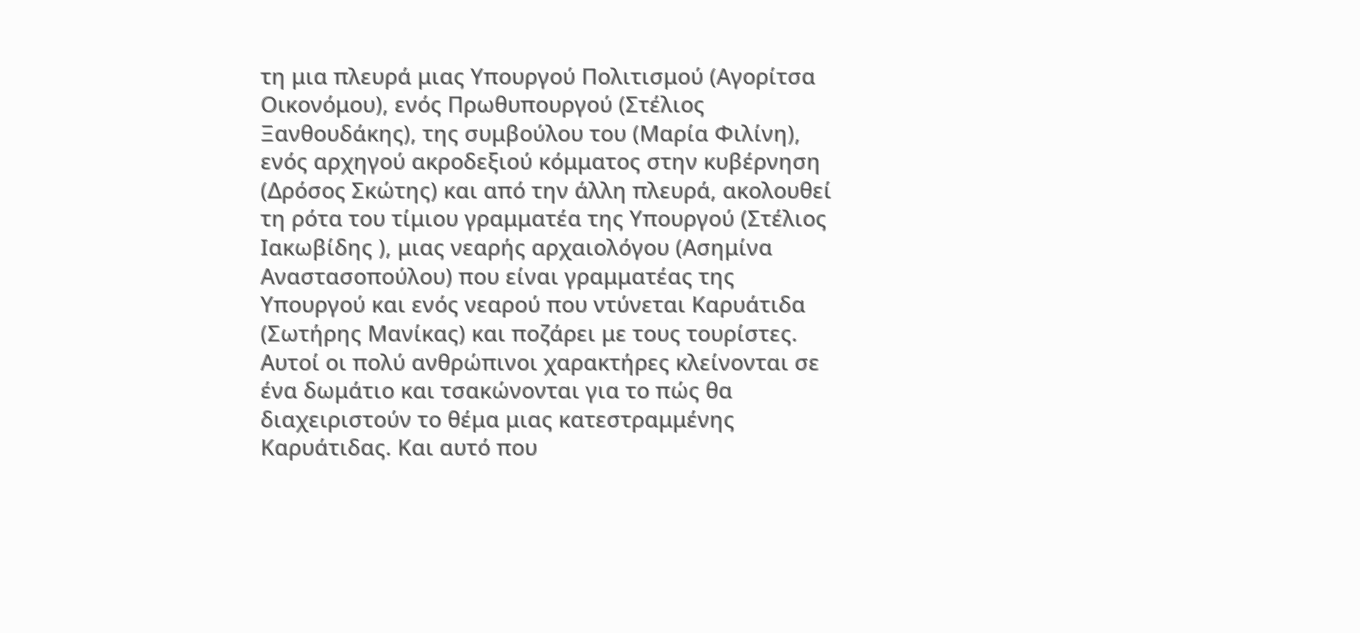τη μια πλευρά μιας Υπουργού Πολιτισμού (Αγορίτσα Οικονόμου), ενός Πρωθυπουργού (Στέλιος Ξανθουδάκης), της συμβούλου του (Μαρία Φιλίνη), ενός αρχηγού ακροδεξιού κόμματος στην κυβέρνηση (Δρόσος Σκώτης) και από την άλλη πλευρά, ακολουθεί τη ρότα του τίμιου γραμματέα της Υπουργού (Στέλιος Ιακωβίδης ), μιας νεαρής αρχαιολόγου (Ασημίνα Αναστασοπούλου) που είναι γραμματέας της Υπουργού και ενός νεαρού που ντύνεται Καρυάτιδα (Σωτήρης Μανίκας) και ποζάρει με τους τουρίστες.
Αυτοί οι πολύ ανθρώπινοι χαρακτήρες κλείνονται σε ένα δωμάτιο και τσακώνονται για το πώς θα διαχειριστούν το θέμα μιας κατεστραμμένης Καρυάτιδας. Και αυτό που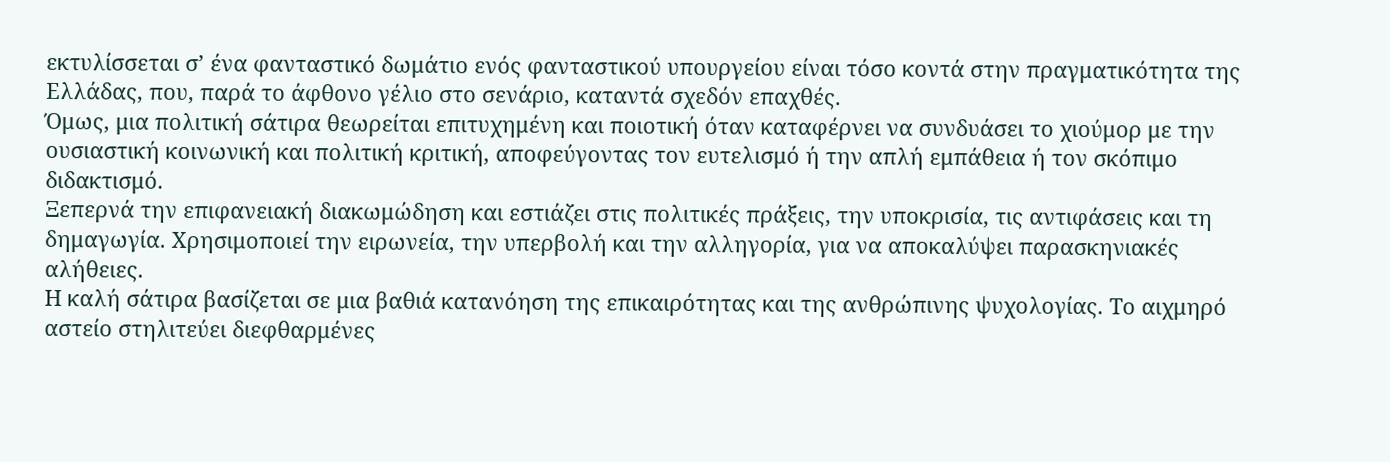εκτυλίσσεται σ’ ένα φανταστικό δωμάτιο ενός φανταστικού υπουργείου είναι τόσο κοντά στην πραγματικότητα της Ελλάδας, που, παρά το άφθονο γέλιο στο σενάριο, καταντά σχεδόν επαχθές.
Όμως, μια πολιτική σάτιρα θεωρείται επιτυχημένη και ποιοτική όταν καταφέρνει να συνδυάσει το χιούμορ με την ουσιαστική κοινωνική και πολιτική κριτική, αποφεύγοντας τον ευτελισμό ή την απλή εμπάθεια ή τον σκόπιμο διδακτισμό.
Ξεπερνά την επιφανειακή διακωμώδηση και εστιάζει στις πολιτικές πράξεις, την υποκρισία, τις αντιφάσεις και τη δημαγωγία. Χρησιμοποιεί την ειρωνεία, την υπερβολή και την αλληγορία, για να αποκαλύψει παρασκηνιακές αλήθειες.
Η καλή σάτιρα βασίζεται σε μια βαθιά κατανόηση της επικαιρότητας και της ανθρώπινης ψυχολογίας. Το αιχμηρό αστείο στηλιτεύει διεφθαρμένες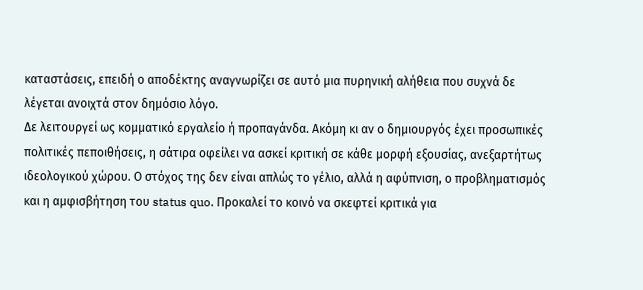καταστάσεις, επειδή ο αποδέκτης αναγνωρίζει σε αυτό μια πυρηνική αλήθεια που συχνά δε λέγεται ανοιχτά στον δημόσιο λόγο.
Δε λειτουργεί ως κομματικό εργαλείο ή προπαγάνδα. Ακόμη κι αν ο δημιουργός έχει προσωπικές πολιτικές πεποιθήσεις, η σάτιρα οφείλει να ασκεί κριτική σε κάθε μορφή εξουσίας, ανεξαρτήτως ιδεολογικού χώρου. Ο στόχος της δεν είναι απλώς το γέλιο, αλλά η αφύπνιση, ο προβληματισμός και η αμφισβήτηση του status quo. Προκαλεί το κοινό να σκεφτεί κριτικά για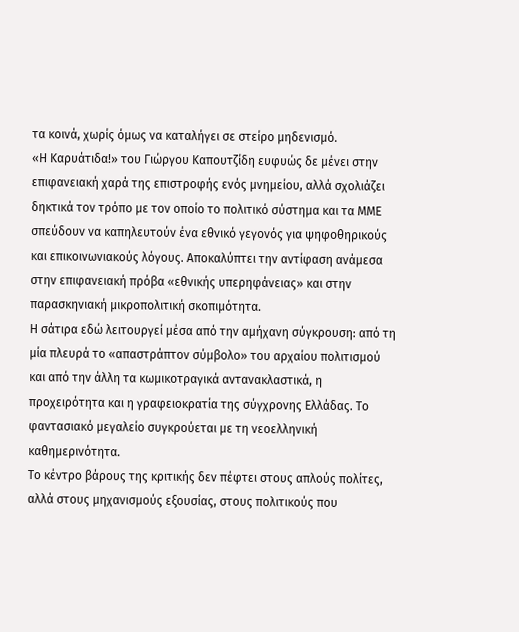τα κοινά, χωρίς όμως να καταλήγει σε στείρο μηδενισμό.
«Η Καρυάτιδα!» του Γιώργου Καπουτζίδη ευφυώς δε μένει στην επιφανειακή χαρά της επιστροφής ενός μνημείου, αλλά σχολιάζει δηκτικά τον τρόπο με τον οποίο το πολιτικό σύστημα και τα ΜΜΕ σπεύδουν να καπηλευτούν ένα εθνικό γεγονός για ψηφοθηρικούς και επικοινωνιακούς λόγους. Αποκαλύπτει την αντίφαση ανάμεσα στην επιφανειακή πρόβα «εθνικής υπερηφάνειας» και στην παρασκηνιακή μικροπολιτική σκοπιμότητα.
Η σάτιρα εδώ λειτουργεί μέσα από την αμήχανη σύγκρουση: από τη μία πλευρά το «απαστράπτον σύμβολο» του αρχαίου πολιτισμού και από την άλλη τα κωμικοτραγικά αντανακλαστικά, η προχειρότητα και η γραφειοκρατία της σύγχρονης Ελλάδας. Το φαντασιακό μεγαλείο συγκρούεται με τη νεοελληνική καθημερινότητα.
Το κέντρο βάρους της κριτικής δεν πέφτει στους απλούς πολίτες, αλλά στους μηχανισμούς εξουσίας, στους πολιτικούς που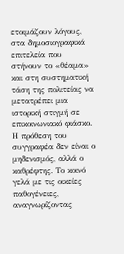ετοιμάζουν λόγους, στα δημοσιογραφικά επιτελεία που στήνουν το «θέαμα» και στη συστηματική τάση της πολιτείας να μετατρέπει μια ιστορική στιγμή σε επικοινωνιακό φιάσκο.
Η πρόθεση του συγγραφέα δεν είναι ο μηδενισμός, αλλά ο καθρέφτης. Το κοινό γελά με τις οικείες παθογένειες, αναγνωρίζοντας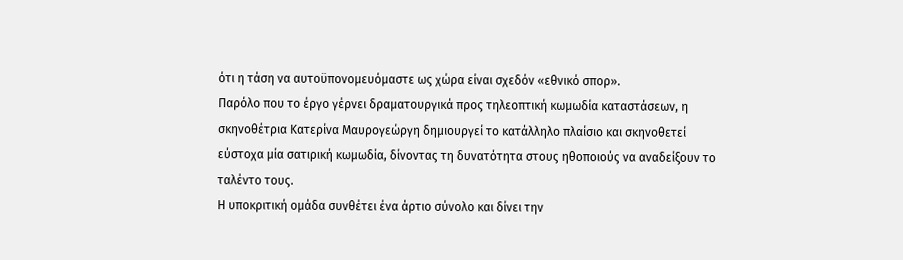ότι η τάση να αυτοϋπονομευόμαστε ως χώρα είναι σχεδόν «εθνικό σπορ».
Παρόλο που το έργο γέρνει δραματουργικά προς τηλεοπτική κωμωδία καταστάσεων, η σκηνοθέτρια Κατερίνα Μαυρογεώργη δημιουργεί το κατάλληλο πλαίσιο και σκηνοθετεί εύστοχα μία σατιρική κωμωδία, δίνοντας τη δυνατότητα στους ηθοποιούς να αναδείξουν το ταλέντο τους.
Η υποκριτική ομάδα συνθέτει ένα άρτιο σύνολο και δίνει την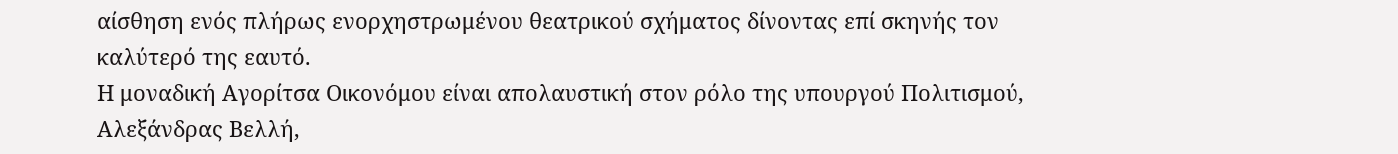αίσθηση ενός πλήρως ενορχηστρωμένου θεατρικού σχήματος δίνοντας επί σκηνής τον καλύτερό της εαυτό.
Η μοναδική Αγορίτσα Οικονόμου είναι απολαυστική στον ρόλο της υπουργού Πολιτισμού, Αλεξάνδρας Βελλή,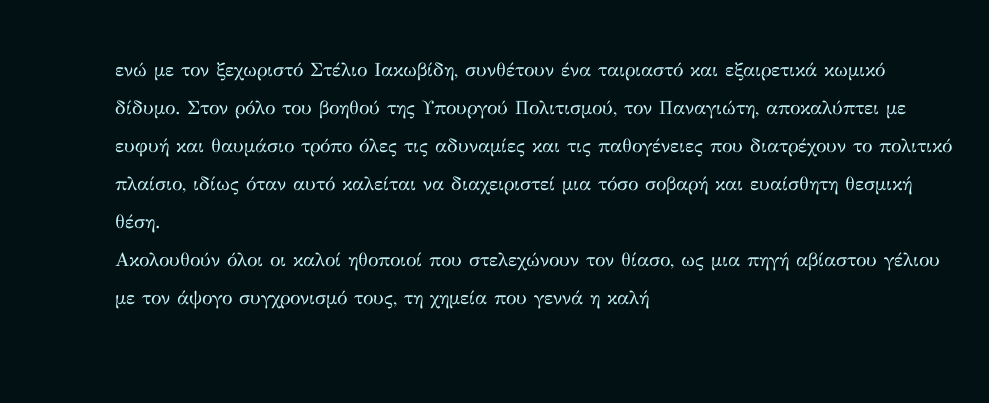ενώ με τον ξεχωριστό Στέλιο Ιακωβίδη, συνθέτουν ένα ταιριαστό και εξαιρετικά κωμικό δίδυμο. Στον ρόλο του βοηθού της Υπουργού Πολιτισμού, τον Παναγιώτη, αποκαλύπτει με ευφυή και θαυμάσιο τρόπο όλες τις αδυναμίες και τις παθογένειες που διατρέχουν το πολιτικό πλαίσιο, ιδίως όταν αυτό καλείται να διαχειριστεί μια τόσο σοβαρή και ευαίσθητη θεσμική θέση.
Ακολουθούν όλοι οι καλοί ηθοποιοί που στελεχώνουν τον θίασο, ως μια πηγή αβίαστου γέλιου με τον άψογο συγχρονισμό τους, τη χημεία που γεννά η καλή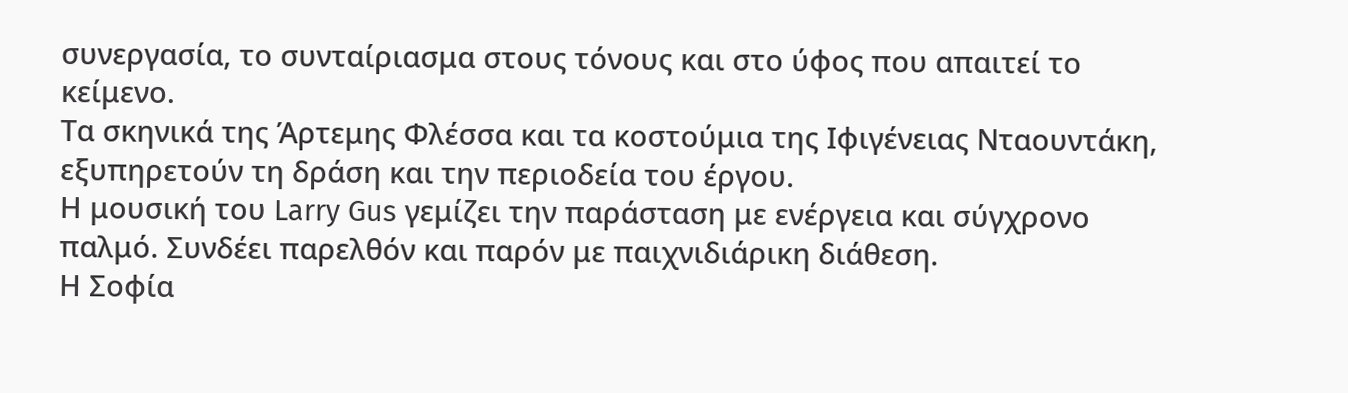συνεργασία, το συνταίριασμα στους τόνους και στο ύφος που απαιτεί το κείμενο.
Τα σκηνικά της Άρτεμης Φλέσσα και τα κοστούμια της Ιφιγένειας Νταουντάκη, εξυπηρετούν τη δράση και την περιοδεία του έργου.
Η μουσική του Larry Gus γεμίζει την παράσταση με ενέργεια και σύγχρονο παλμό. Συνδέει παρελθόν και παρόν με παιχνιδιάρικη διάθεση.
Η Σοφία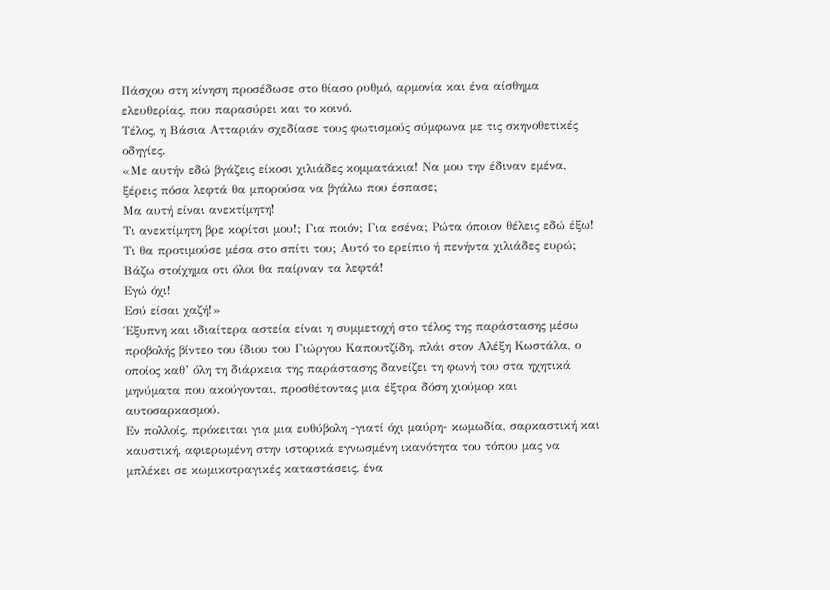Πάσχου στη κίνηση προσέδωσε στο θίασο ρυθμό, αρμονία και ένα αίσθημα ελευθερίας, που παρασύρει και το κοινό.
Τέλος, η Βάσια Ατταριάν σχεδίασε τους φωτισμούς σύμφωνα με τις σκηνοθετικές οδηγίες.
«Με αυτήν εδώ βγάζεις είκοσι χιλιάδες κομματάκια! Να μου την έδιναν εμένα, ξέρεις πόσα λεφτά θα μπορούσα να βγάλω που έσπασε;
Μα αυτή είναι ανεκτίμητη!
Τι ανεκτίμητη βρε κορίτσι μου!; Για ποιόν; Για εσένα; Ρώτα όποιον θέλεις εδώ έξω! Τι θα προτιμούσε μέσα στο σπίτι του; Αυτό το ερείπιο ή πενήντα χιλιάδες ευρώ; Βάζω στοίχημα οτι όλοι θα παίρναν τα λεφτά!
Εγώ όχι!
Εσύ είσαι χαζή!»
Έξυπνη και ιδιαίτερα αστεία είναι η συμμετοχή στο τέλος της παράστασης μέσω προβολής βίντεο του ίδιου του Γιώργου Καπουτζίδη, πλάι στον Αλέξη Κωστάλα, ο οποίος καθ’ όλη τη διάρκεια της παράστασης δανείζει τη φωνή του στα ηχητικά μηνύματα που ακούγονται, προσθέτοντας μια έξτρα δόση χιούμορ και αυτοσαρκασμού.
Εν πολλοίς, πρόκειται για μια ευθύβολη -γιατί όχι μαύρη- κωμωδία, σαρκαστική και καυστική, αφιερωμένη στην ιστορικά εγνωσμένη ικανότητα του τόπου μας να μπλέκει σε κωμικοτραγικές καταστάσεις, ένα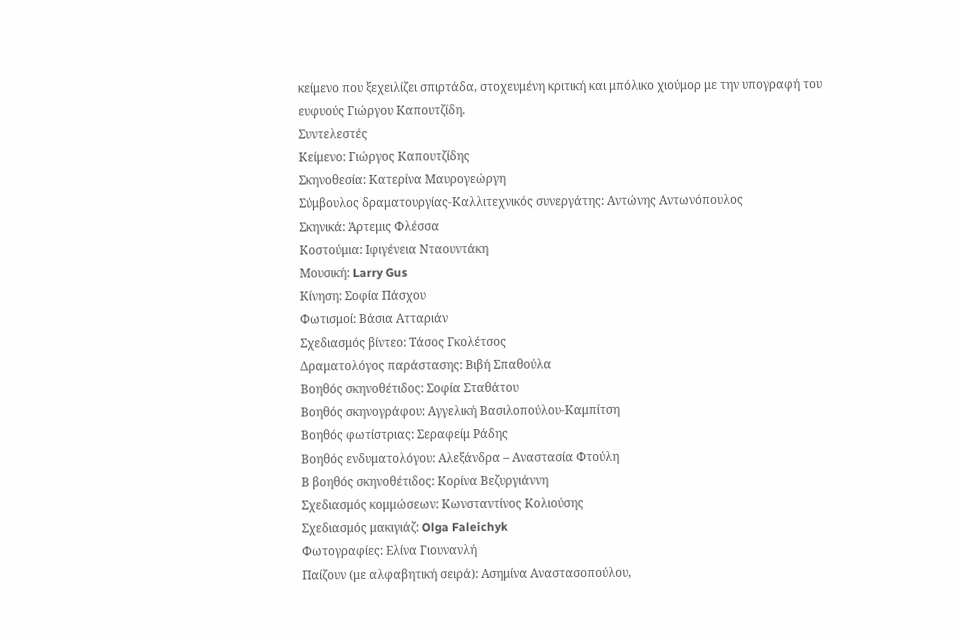κείμενο που ξεχειλίζει σπιρτάδα, στοχευμένη κριτική και μπόλικο χιούμορ με την υπογραφή του ευφυούς Γιώργου Καπουτζίδη.
Συντελεστές
Κείμενο: Γιώργος Καπουτζίδης
Σκηνοθεσία: Κατερίνα Μαυρογεώργη
Σύμβουλος δραματουργίας-Καλλιτεχνικός συνεργάτης: Αντώνης Αντωνόπουλος
Σκηνικά: Άρτεμις Φλέσσα
Κοστούμια: Ιφιγένεια Νταουντάκη
Μουσική: Larry Gus
Κίνηση: Σοφία Πάσχου
Φωτισμοί: Βάσια Ατταριάν
Σχεδιασμός βίντεο: Τάσος Γκολέτσος
Δραματολόγος παράστασης: Βιβή Σπαθούλα
Βοηθός σκηνοθέτιδος: Σοφία Σταθάτου
Βοηθός σκηνογράφου: Αγγελική Βασιλοπούλου-Καμπίτση
Βοηθός φωτίστριας: Σεραφείμ Ράδης
Βοηθός ενδυματολόγου: Αλεξάνδρα – Αναστασία Φτούλη
Β βοηθός σκηνοθέτιδος: Κορίνα Βεζυργιάννη
Σχεδιασμός κομμώσεων: Κωνσταντίνος Κολιούσης
Σχεδιασμός μακιγιάζ: Olga Faleichyk
Φωτογραφίες: Ελίνα Γιουνανλή
Παίζουν (με αλφαβητική σειρά): Ασημίνα Αναστασοπούλου,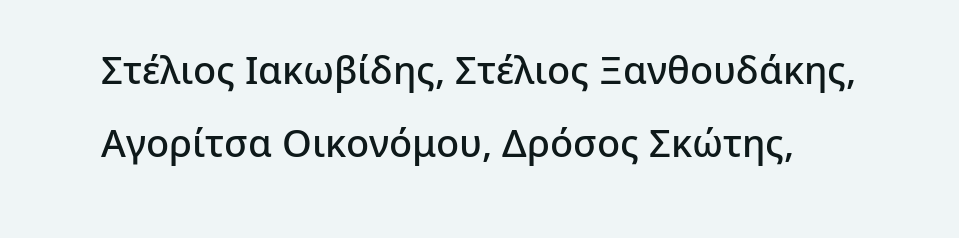Στέλιος Ιακωβίδης, Στέλιος Ξανθουδάκης, Αγορίτσα Οικονόμου, Δρόσος Σκώτης,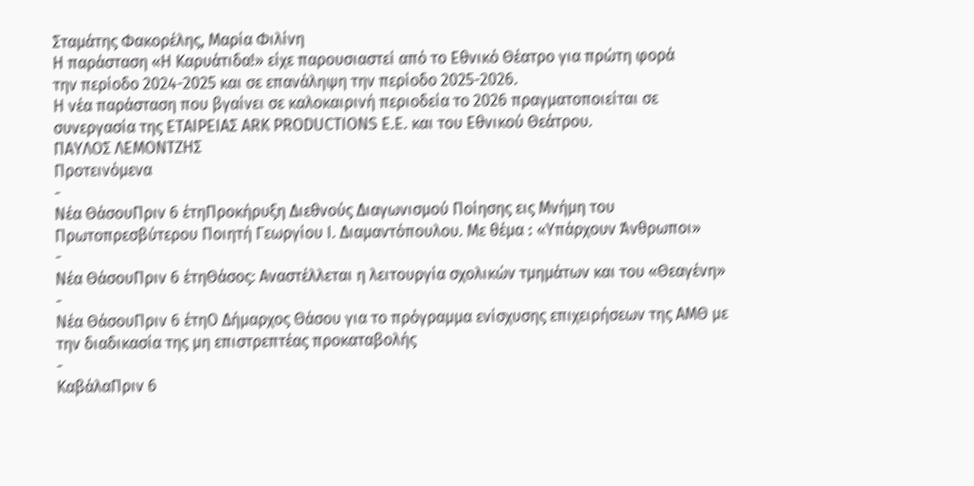Σταμάτης Φακορέλης, Μαρία Φιλίνη
Η παράσταση «Η Καρυάτιδα!» είχε παρουσιαστεί από το Εθνικό Θέατρο για πρώτη φορά
την περίοδο 2024-2025 και σε επανάληψη την περίοδο 2025-2026.
Η νέα παράσταση που βγαίνει σε καλοκαιρινή περιοδεία το 2026 πραγματοποιείται σε
συνεργασία της ΕΤΑΙΡΕΙΑΣ ARK PRODUCTIONS E.E. και του Εθνικού Θεάτρου.
ΠΑΥΛΟΣ ΛΕΜΟΝΤΖΗΣ
Προτεινόμενα
-
Νέα ΘάσουΠριν 6 έτηΠροκήρυξη Διεθνούς Διαγωνισμού Ποίησης εις Μνήμη του Πρωτοπρεσβύτερου Ποιητή Γεωργίου Ι. Διαμαντόπουλου. Με θέμα ꓽ «Υπάρχουν Άνθρωποι»
-
Νέα ΘάσουΠριν 6 έτηΘάσος: Αναστέλλεται η λειτουργία σχολικών τμημάτων και του «Θεαγένη»
-
Νέα ΘάσουΠριν 6 έτηΟ Δήμαρχος Θάσου για το πρόγραμμα ενίσχυσης επιχειρήσεων της ΑΜΘ με την διαδικασία της μη επιστρεπτέας προκαταβολής
-
ΚαβάλαΠριν 6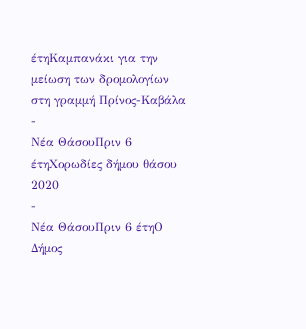έτηΚαμπανάκι για την μείωση των δρομολογίων στη γραμμή Πρίνος-Καβάλα
-
Νέα ΘάσουΠριν 6 έτηΧορωδίες δήμου θάσου 2020
-
Νέα ΘάσουΠριν 6 έτηΟ Δήμος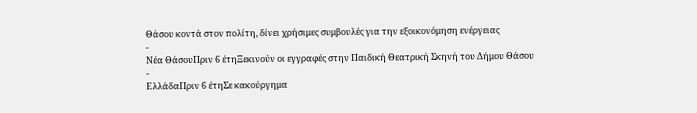Θάσου κοντά στον πολίτη, δίνει χρήσιμες συμβουλές για την εξοικονόμηση ενέργειας
-
Νέα ΘάσουΠριν 6 έτηΞεκινούν οι εγγραφές στην Παιδική Θεατρική Σκηνή του Δήμου Θάσου
-
ΕλλάδαΠριν 6 έτηΣε κακούργημα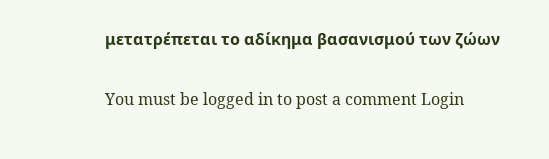μετατρέπεται το αδίκημα βασανισμού των ζώων

You must be logged in to post a comment Login